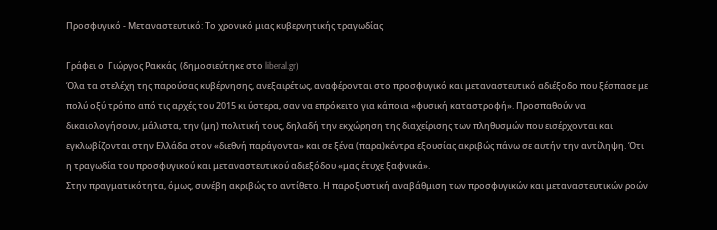Προσφυγικό - Μεταναστευτικό: Το χρονικό μιας κυβερνητικής τραγωδίας

Γράφει ο  Γιώργος Ρακκάς  (δημοσιεύτηκε στο liberal.gr)
Όλα τα στελέχη της παρούσας κυβέρνησης, ανεξαιρέτως, αναφέρονται στο προσφυγικό και μεταναστευτικό αδιέξοδο που ξέσπασε με πολύ οξύ τρόπο από τις αρχές του 2015 κι ύστερα, σαν να επρόκειτο για κάποια «φυσική καταστροφή». Προσπαθούν να δικαιολογήσουν, μάλιστα, την (μη) πολιτική τους, δηλαδή την εκχώρηση της διαχείρισης των πληθυσμών που εισέρχονται και εγκλωβίζονται στην Ελλάδα στον «διεθνή παράγοντα» και σε ξένα (παρα)κέντρα εξουσίας ακριβώς πάνω σε αυτήν την αντίληψη. Ότι η τραγωδία του προσφυγικού και μεταναστευτικού αδιεξόδου «μας έτυχε ξαφνικά».
Στην πραγματικότητα, όμως, συνέβη ακριβώς το αντίθετο. Η παροξυστική αναβάθμιση των προσφυγικών και μεταναστευτικών ροών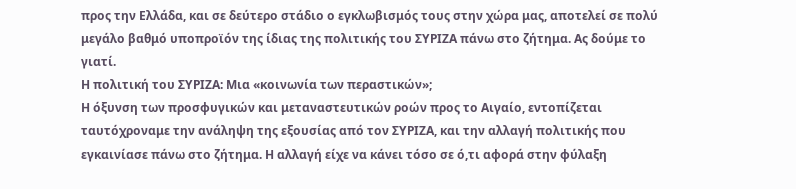προς την Ελλάδα, και σε δεύτερο στάδιο ο εγκλωβισμός τους στην χώρα μας, αποτελεί σε πολύ μεγάλο βαθμό υποπροϊόν της ίδιας της πολιτικής του ΣΥΡΙΖΑ πάνω στο ζήτημα. Ας δούμε το γιατί.
Η πολιτική του ΣΥΡΙΖΑ: Μια «κοινωνία των περαστικών»;
Η όξυνση των προσφυγικών και μεταναστευτικών ροών προς το Αιγαίο, εντοπίζεται ταυτόχροναμε την ανάληψη της εξουσίας από τον ΣΥΡΙΖΑ, και την αλλαγή πολιτικής που εγκαινίασε πάνω στο ζήτημα. Η αλλαγή είχε να κάνει τόσο σε ό,τι αφορά στην φύλαξη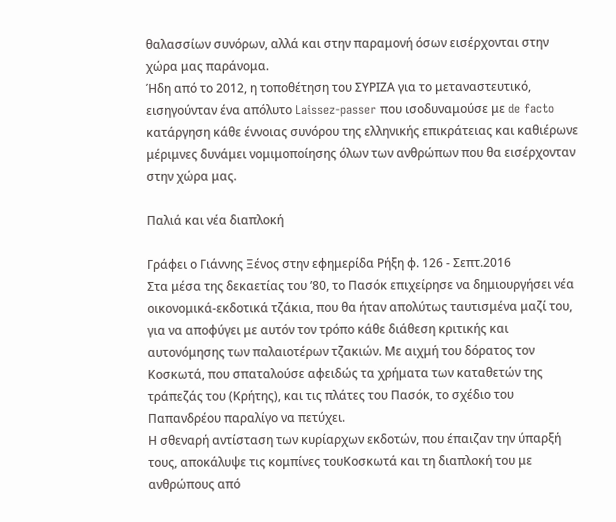θαλασσίων συνόρων, αλλά και στην παραμονή όσων εισέρχονται στην χώρα μας παράνομα.
Ήδη από το 2012, η τοποθέτηση του ΣΥΡΙΖΑ για το μεταναστευτικό, εισηγούνταν ένα απόλυτο Laissez-passer που ισοδυναμούσε με de facto κατάργηση κάθε έννοιας συνόρου της ελληνικής επικράτειας και καθιέρωνε μέριμνες δυνάμει νομιμοποίησης όλων των ανθρώπων που θα εισέρχονταν στην χώρα μας.

Παλιά και νέα διαπλοκή

Γράφει ο Γιάννης Ξένος στην εφημερίδα Ρήξη φ. 126 - Σεπτ.2016
Στα μέσα της δεκαετίας του ’80, το Πασόκ επιχείρησε να δημιουργήσει νέα οικονομικά-εκδοτικά τζάκια, που θα ήταν απολύτως ταυτισμένα μαζί του, για να αποφύγει με αυτόν τον τρόπο κάθε διάθεση κριτικής και αυτονόμησης των παλαιοτέρων τζακιών. Με αιχμή του δόρατος τον Κοσκωτά, που σπαταλούσε αφειδώς τα χρήματα των καταθετών της τράπεζάς του (Κρήτης), και τις πλάτες του Πασόκ, το σχέδιο του Παπανδρέου παραλίγο να πετύχει.
Η σθεναρή αντίσταση των κυρίαρχων εκδοτών, που έπαιζαν την ύπαρξή τους, αποκάλυψε τις κομπίνες τουΚοσκωτά και τη διαπλοκή του με ανθρώπους από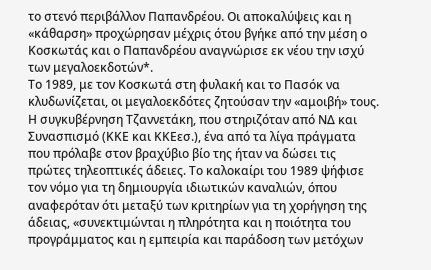το στενό περιβάλλον Παπανδρέου. Οι αποκαλύψεις και η «κάθαρση» προχώρησαν μέχρις ότου βγήκε από την μέση ο Κοσκωτάς και ο Παπανδρέου αναγνώρισε εκ νέου την ισχύ των μεγαλοεκδοτών*.
Το 1989, με τον Κοσκωτά στη φυλακή και το Πασόκ να κλυδωνίζεται, οι μεγαλοεκδότες ζητούσαν την «αμοιβή» τους. Η συγκυβέρνηση Τζαννετάκη, που στηριζόταν από ΝΔ και Συνασπισμό (ΚΚΕ και ΚΚΕεσ.), ένα από τα λίγα πράγματα που πρόλαβε στον βραχύβιο βίο της ήταν να δώσει τις πρώτες τηλεοπτικές άδειες. Το καλοκαίρι του 1989 ψήφισε τον νόμο για τη δημιουργία ιδιωτικών καναλιών, όπου αναφερόταν ότι μεταξύ των κριτηρίων για τη χορήγηση της άδειας, «συνεκτιμώνται η πληρότητα και η ποιότητα του προγράμματος και η εμπειρία και παράδοση των μετόχων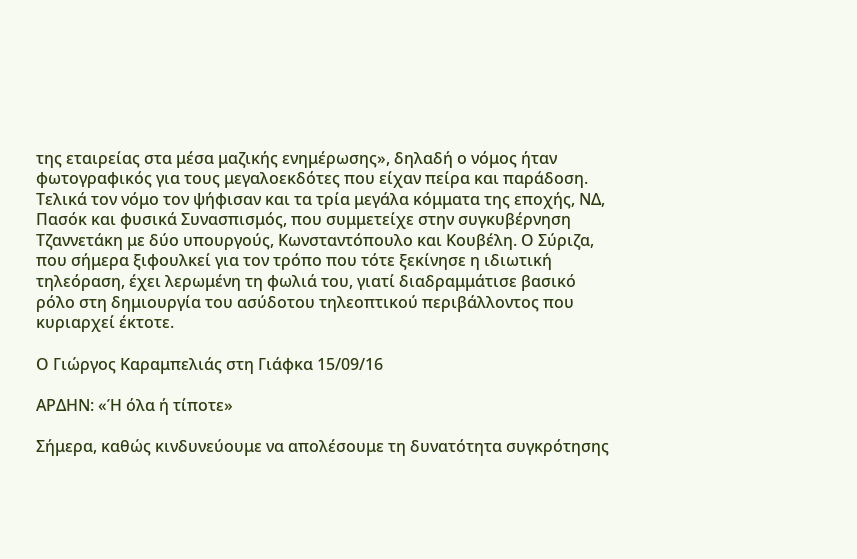της εταιρείας στα μέσα μαζικής ενημέρωσης», δηλαδή ο νόμος ήταν φωτογραφικός για τους μεγαλοεκδότες που είχαν πείρα και παράδοση. Τελικά τον νόμο τον ψήφισαν και τα τρία μεγάλα κόμματα της εποχής, ΝΔ, Πασόκ και φυσικά Συνασπισμός, που συμμετείχε στην συγκυβέρνηση Τζαννετάκη με δύο υπουργούς, Κωνσταντόπουλο και Κουβέλη. Ο Σύριζα, που σήμερα ξιφουλκεί για τον τρόπο που τότε ξεκίνησε η ιδιωτική τηλεόραση, έχει λερωμένη τη φωλιά του, γιατί διαδραμμάτισε βασικό ρόλο στη δημιουργία του ασύδοτου τηλεοπτικού περιβάλλοντος που κυριαρχεί έκτοτε.

Ο Γιώργος Καραμπελιάς στη Γιάφκα 15/09/16

ΑΡΔΗΝ: «Ή όλα ή τίποτε»

Σήμερα, καθώς κινδυνεύουμε να απολέσουμε τη δυνατότητα συγκρότησης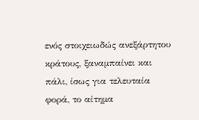ενός στοιχειωδώς ανεξάρτητου κράτους, ξαναμπαίνει και πάλι, ίσως για τελευταία φορά, το αίτημα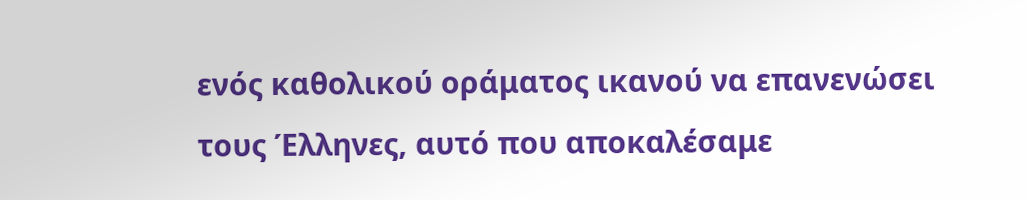ενός καθολικού οράματος ικανού να επανενώσει τους Έλληνες, αυτό που αποκαλέσαμε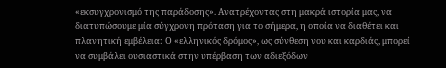«εκσυγχρονισμό της παράδοσης». Ανατρέχοντας στη μακρά ιστορία μας, να διατυπώσουμε μία σύγχρονη πρόταση για το σήμερα, η οποία να διαθέτει και πλανητική εμβέλεια: Ο «ελληνικός δρόμος», ως σύνθεση νου και καρδιάς, μπορεί να συμβάλει ουσιαστικά στην υπέρβαση των αδιεξόδων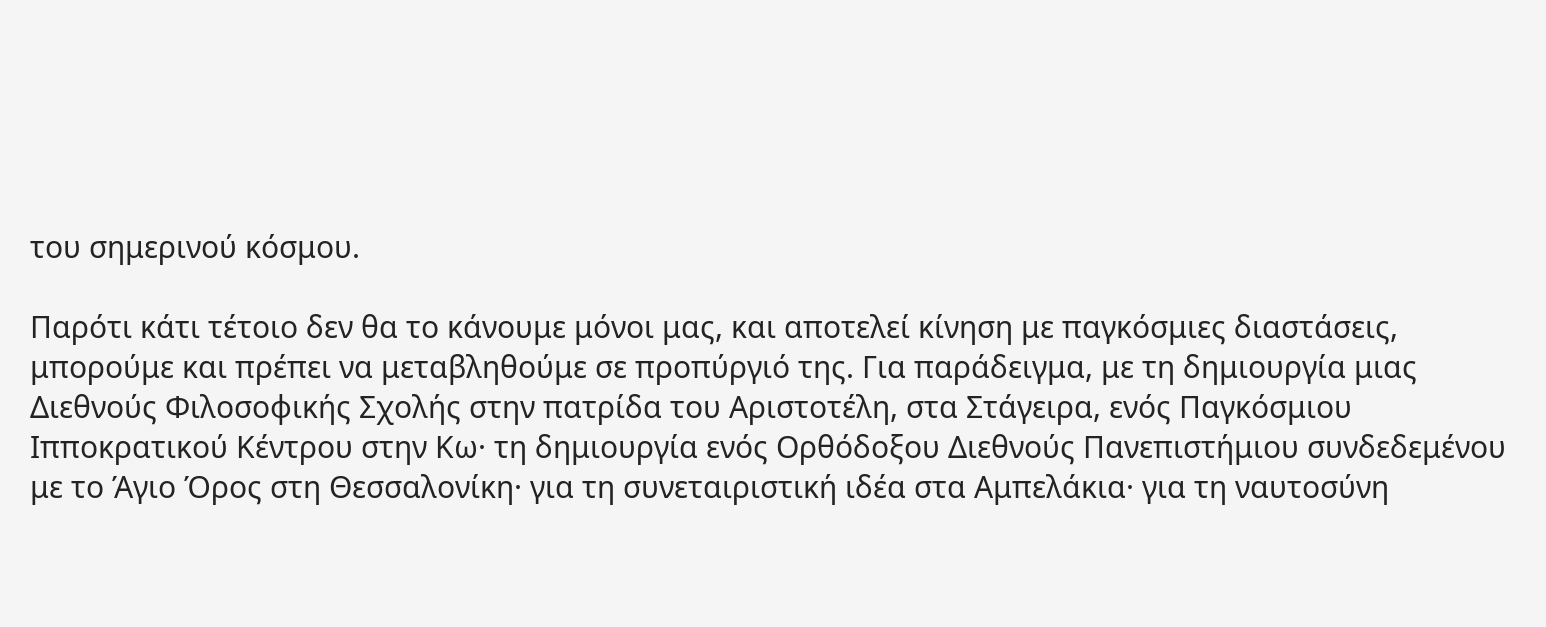του σημερινού κόσμου.

Παρότι κάτι τέτοιο δεν θα το κάνουμε μόνοι μας, και αποτελεί κίνηση με παγκόσμιες διαστάσεις, μπορούμε και πρέπει να μεταβληθούμε σε προπύργιό της. Για παράδειγμα, με τη δημιουργία μιας Διεθνούς Φιλοσοφικής Σχολής στην πατρίδα του Αριστοτέλη, στα Στάγειρα, ενός Παγκόσμιου Ιπποκρατικού Κέντρου στην Κω· τη δημιουργία ενός Ορθόδοξου Διεθνούς Πανεπιστήμιου συνδεδεμένου με το Άγιο Όρος στη Θεσσαλονίκη· για τη συνεταιριστική ιδέα στα Αμπελάκια· για τη ναυτοσύνη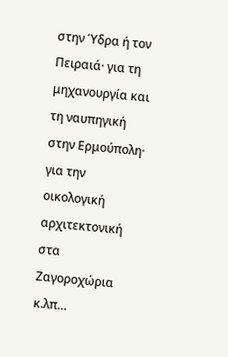στην Ύδρα ή τον Πειραιά· για τη μηχανουργία και τη ναυπηγική στην Ερμούπολη· για την οικολογική αρχιτεκτονική στα Ζαγοροχώρια κ.λπ…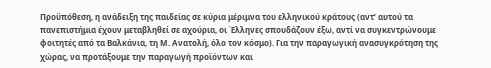Προϋπόθεση, η ανάδειξη της παιδείας σε κύρια μέριμνα του ελληνικού κράτους (αντ’ αυτού τα πανεπιστήμια έχουν μεταβληθεί σε αχούρια, οι Έλληνες σπουδάζουν έξω, αντί να συγκεντρώνουμε φοιτητές από τα Βαλκάνια, τη Μ. Ανατολή, όλο τον κόσμο). Για την παραγωγική ανασυγκρότηση της χώρας, να προτάξουμε την παραγωγή προϊόντων και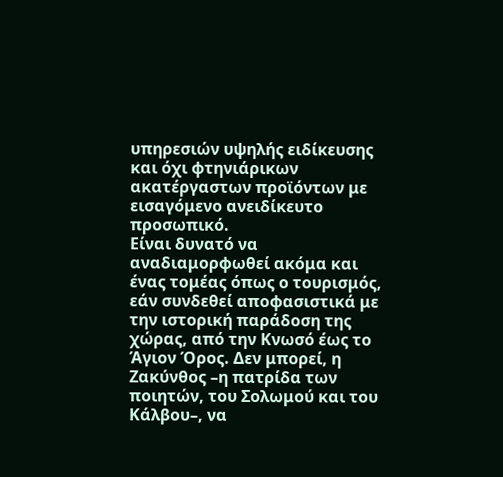υπηρεσιών υψηλής ειδίκευσης και όχι φτηνιάρικων ακατέργαστων προϊόντων με εισαγόμενο ανειδίκευτο προσωπικό.
Είναι δυνατό να αναδιαμορφωθεί ακόμα και ένας τομέας όπως ο τουρισμός, εάν συνδεθεί αποφασιστικά με την ιστορική παράδοση της χώρας, από την Κνωσό έως το Άγιον Όρος. Δεν μπορεί, η Ζακύνθος –η πατρίδα των ποιητών, του Σολωμού και του Κάλβου–, να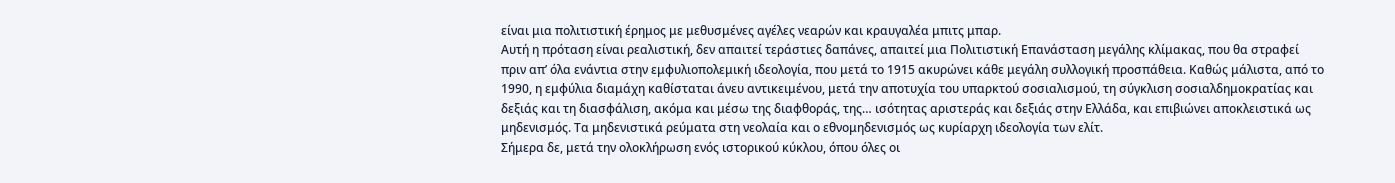είναι μια πολιτιστική έρημος με μεθυσμένες αγέλες νεαρών και κραυγαλέα μπιτς μπαρ.
Αυτή η πρόταση είναι ρεαλιστική, δεν απαιτεί τεράστιες δαπάνες, απαιτεί μια Πολιτιστική Επανάσταση μεγάλης κλίμακας, που θα στραφεί πριν απ’ όλα ενάντια στην εμφυλιοπολεμική ιδεολογία, που μετά το 1915 ακυρώνει κάθε μεγάλη συλλογική προσπάθεια. Καθώς μάλιστα, από το 1990, η εμφύλια διαμάχη καθίσταται άνευ αντικειμένου, μετά την αποτυχία του υπαρκτού σοσιαλισμού, τη σύγκλιση σοσιαλδημοκρατίας και δεξιάς και τη διασφάλιση, ακόμα και μέσω της διαφθοράς, της… ισότητας αριστεράς και δεξιάς στην Ελλάδα, και επιβιώνει αποκλειστικά ως μηδενισμός. Τα μηδενιστικά ρεύματα στη νεολαία και ο εθνομηδενισμός ως κυρίαρχη ιδεολογία των ελίτ.
Σήμερα δε, μετά την ολοκλήρωση ενός ιστορικού κύκλου, όπου όλες οι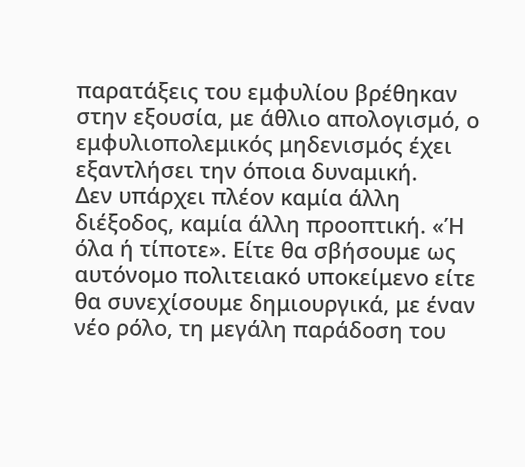παρατάξεις του εμφυλίου βρέθηκαν στην εξουσία, με άθλιο απολογισμό, ο εμφυλιοπολεμικός μηδενισμός έχει εξαντλήσει την όποια δυναμική.
Δεν υπάρχει πλέον καμία άλλη διέξοδος, καμία άλλη προοπτική. «Ή όλα ή τίποτε». Είτε θα σβήσουμε ως αυτόνομο πολιτειακό υποκείμενο είτε θα συνεχίσουμε δημιουργικά, με έναν νέο ρόλο, τη μεγάλη παράδοση του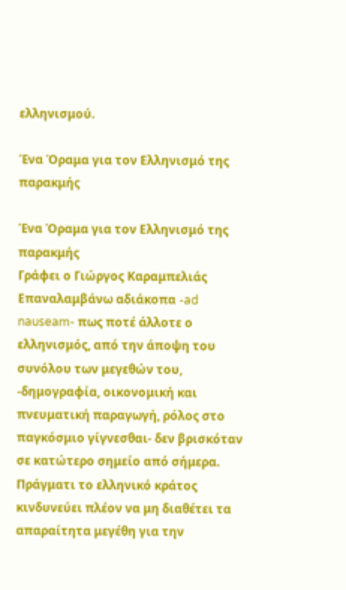ελληνισμού.

Ένα Όραμα για τον Ελληνισμό της παρακμής

Ένα Όραμα για τον Ελληνισμό της παρακμής
Γράφει ο Γιώργος Καραμπελιάς
Επαναλαμβάνω αδιάκοπα -ad nauseam- πως ποτέ άλλοτε ο ελληνισμός, από την άποψη του συνόλου των μεγεθών του, -δημογραφία, οικονομική και πνευματική παραγωγή, ρόλος στο παγκόσμιο γίγνεσθαι- δεν βρισκόταν σε κατώτερο σημείο από σήμερα. Πράγματι το ελληνικό κράτος κινδυνεύει πλέον να μη διαθέτει τα απαραίτητα μεγέθη για την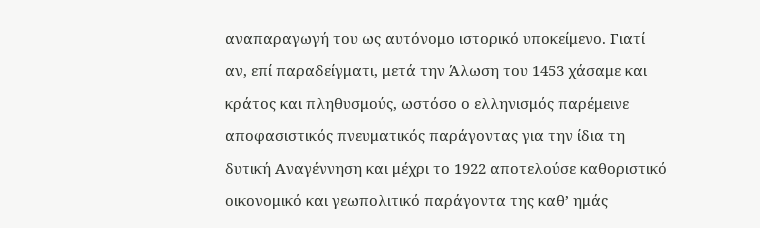αναπαραγωγή του ως αυτόνομο ιστορικό υποκείμενο. Γιατί αν, επί παραδείγματι, μετά την Άλωση του 1453 χάσαμε και κράτος και πληθυσμούς, ωστόσο ο ελληνισμός παρέμεινε αποφασιστικός πνευματικός παράγοντας για την ίδια τη δυτική Αναγέννηση και μέχρι το 1922 αποτελούσε καθοριστικό οικονομικό και γεωπολιτικό παράγοντα της καθ’ ημάς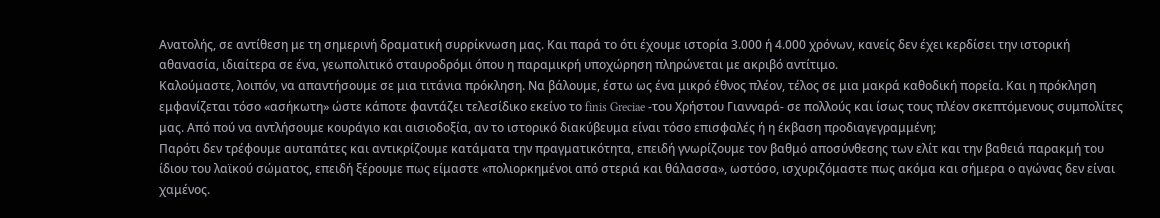Ανατολής, σε αντίθεση με τη σημερινή δραματική συρρίκνωση μας. Και παρά το ότι έχουμε ιστορία 3.000 ή 4.000 χρόνων, κανείς δεν έχει κερδίσει την ιστορική αθανασία, ιδιαίτερα σε ένα, γεωπολιτικό σταυροδρόμι όπου η παραμικρή υποχώρηση πληρώνεται με ακριβό αντίτιμο.
Καλούμαστε, λοιπόν, να απαντήσουμε σε μια τιτάνια πρόκληση. Να βάλουμε, έστω ως ένα μικρό έθνος πλέον, τέλος σε μια μακρά καθοδική πορεία. Και η πρόκληση εμφανίζεται τόσο «ασήκωτη» ώστε κάποτε φαντάζει τελεσίδικο εκείνο το finis Greciae -του Χρήστου Γιανναρά- σε πολλούς και ίσως τους πλέον σκεπτόμενους συμπολίτες μας. Από πού να αντλήσουμε κουράγιο και αισιοδοξία, αν το ιστορικό διακύβευμα είναι τόσο επισφαλές ή η έκβαση προδιαγεγραμμένη;
Παρότι δεν τρέφουμε αυταπάτες και αντικρίζουμε κατάματα την πραγματικότητα, επειδή γνωρίζουμε τον βαθμό αποσύνθεσης των ελίτ και την βαθειά παρακμή του ίδιου του λαϊκού σώματος, επειδή ξέρουμε πως είμαστε «πολιορκημένοι από στεριά και θάλασσα», ωστόσο, ισχυριζόμαστε πως ακόμα και σήμερα ο αγώνας δεν είναι χαμένος.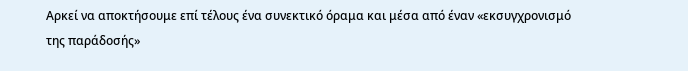Αρκεί να αποκτήσουμε επί τέλους ένα συνεκτικό όραμα και μέσα από έναν «εκσυγχρονισμό της παράδοσής»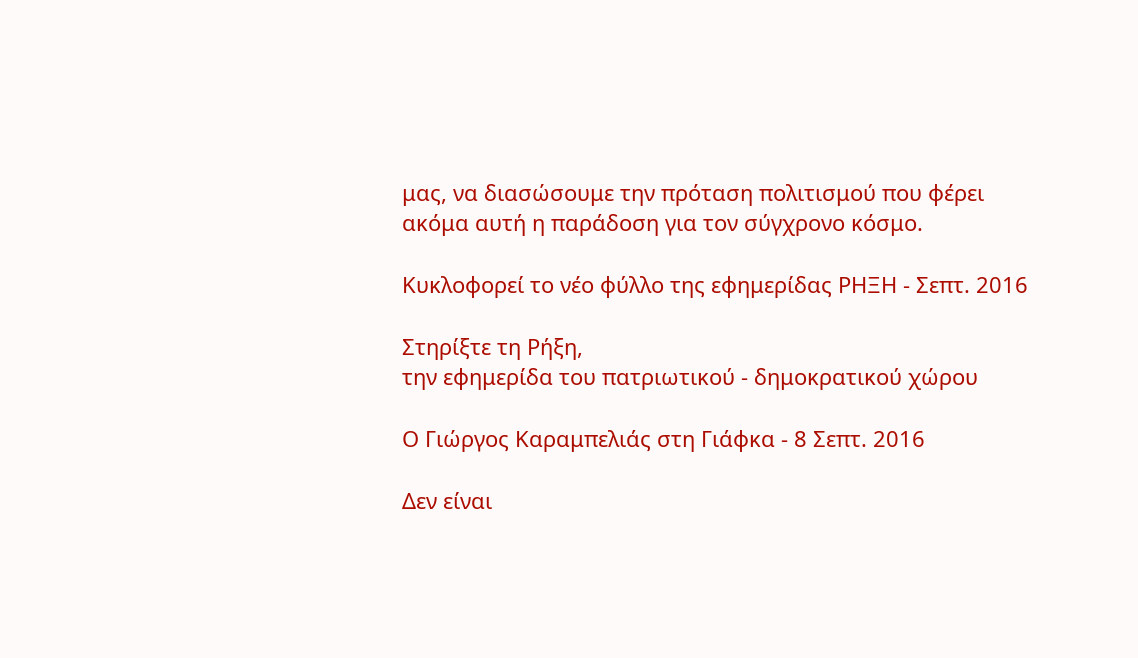μας, να διασώσουμε την πρόταση πολιτισμού που φέρει ακόμα αυτή η παράδοση για τον σύγχρονο κόσμο.

Κυκλοφορεί το νέο φύλλο της εφημερίδας ΡΗΞΗ - Σεπτ. 2016

Στηρίξτε τη Ρήξη,
την εφημερίδα του πατριωτικού - δημοκρατικού χώρου

Ο Γιώργος Καραμπελιάς στη Γιάφκα - 8 Σεπτ. 2016

Δεν είναι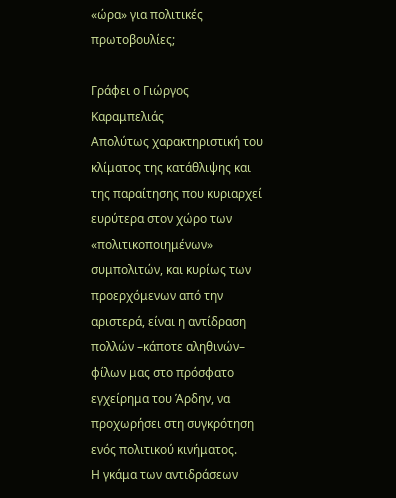«ώρα» για πολιτικές πρωτοβουλίες;

Γράφει ο Γιώργος Καραμπελιάς
Απολύτως χαρακτηριστική του κλίματος της κατάθλιψης και της παραίτησης που κυριαρχεί ευρύτερα στον χώρο των «πολιτικοποιημένων» συμπολιτών, και κυρίως των προερχόμενων από την αριστερά, είναι η αντίδραση πολλών –κάποτε αληθινών– φίλων μας στο πρόσφατο εγχείρημα του Άρδην, να προχωρήσει στη συγκρότηση ενός πολιτικού κινήματος.
Η γκάμα των αντιδράσεων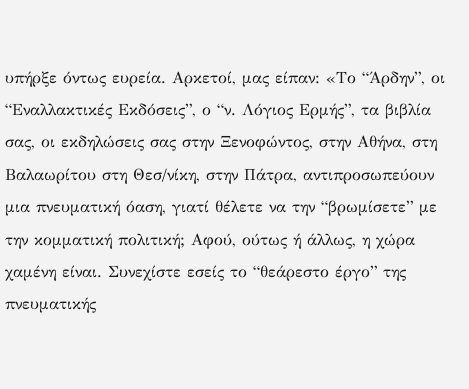υπήρξε όντως ευρεία. Αρκετοί, μας είπαν: «Το “Άρδην”, οι “Εναλλακτικές Εκδόσεις”, ο “ν. Λόγιος Ερμής”, τα βιβλία σας, οι εκδηλώσεις σας στην Ξενοφώντος, στην Αθήνα, στη Βαλαωρίτου στη Θεσ/νίκη, στην Πάτρα, αντιπροσωπεύουν μια πνευματική όαση, γιατί θέλετε να την “βρωμίσετε” με την κομματική πολιτική; Αφού, ούτως ή άλλως, η χώρα χαμένη είναι. Συνεχίστε εσείς το “θεάρεστο έργο” της πνευματικής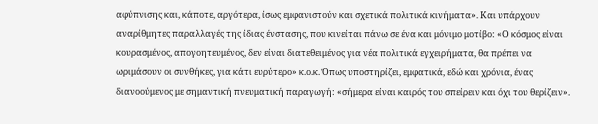αφύπνισης και, κάποτε, αργότερα, ίσως εμφανιστούν και σχετικά πολιτικά κινήματα». Και υπάρχουν αναρίθμητες παραλλαγές της ίδιας ένστασης, που κινείται πάνω σε ένα και μόνιμο μοτίβο: «Ο κόσμος είναι κουρασμένος, απογοητευμένος, δεν είναι διατεθειμένος για νέα πολιτικά εγχειρήματα, θα πρέπει να ωριμάσουν οι συνθήκες, για κάτι ευρύτερο» κ.ο.κ. Όπως υποστηρίζει, εμφατικά, εδώ και χρόνια, ένας διανοούμενος με σημαντική πνευματική παραγωγή: «σήμερα είναι καιρός του σπείρειν και όχι του θερίζειν».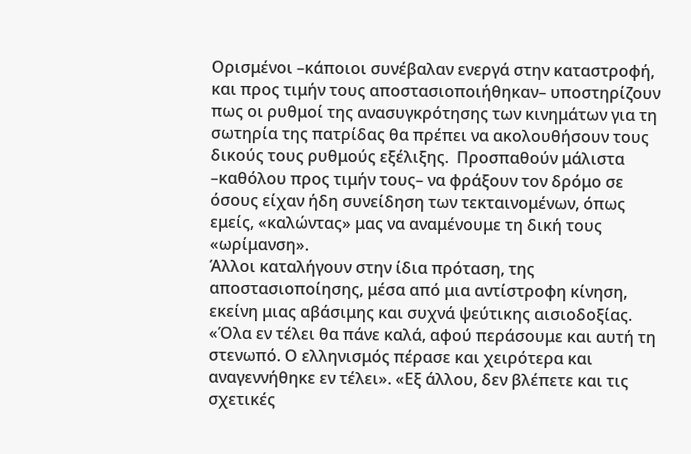Ορισμένοι –κάποιοι συνέβαλαν ενεργά στην καταστροφή, και προς τιμήν τους αποστασιοποιήθηκαν– υποστηρίζουν πως οι ρυθμοί της ανασυγκρότησης των κινημάτων για τη σωτηρία της πατρίδας θα πρέπει να ακολουθήσουν τους δικούς τους ρυθμούς εξέλιξης.  Προσπαθούν μάλιστα –καθόλου προς τιμήν τους– να φράξουν τον δρόμο σε όσους είχαν ήδη συνείδηση των τεκταινομένων, όπως εμείς, «καλώντας» μας να αναμένουμε τη δική τους «ωρίμανση».
Άλλοι καταλήγουν στην ίδια πρόταση, της αποστασιοποίησης, μέσα από μια αντίστροφη κίνηση, εκείνη μιας αβάσιμης και συχνά ψεύτικης αισιοδοξίας. «Όλα εν τέλει θα πάνε καλά, αφού περάσουμε και αυτή τη στενωπό. Ο ελληνισμός πέρασε και χειρότερα και αναγεννήθηκε εν τέλει». «Εξ άλλου, δεν βλέπετε και τις σχετικές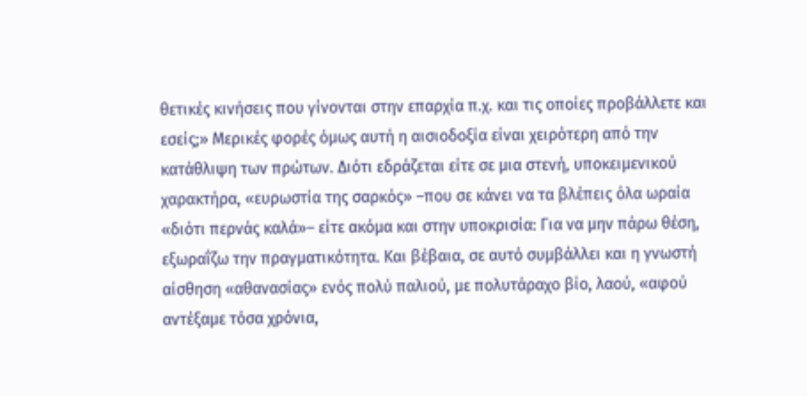θετικές κινήσεις που γίνονται στην επαρχία π.χ. και τις οποίες προβάλλετε και εσείς;» Μερικές φορές όμως αυτή η αισιοδοξία είναι χειρότερη από την κατάθλιψη των πρώτων. Διότι εδράζεται είτε σε μια στενή, υποκειμενικού χαρακτήρα, «ευρωστία της σαρκός» –που σε κάνει να τα βλέπεις όλα ωραία «διότι περνάς καλά»– είτε ακόμα και στην υποκρισία: Για να μην πάρω θέση, εξωραΐζω την πραγματικότητα. Και βέβαια, σε αυτό συμβάλλει και η γνωστή αίσθηση «αθανασίας» ενός πολύ παλιού, με πολυτάραχο βίο, λαού, «αφού αντέξαμε τόσα χρόνια,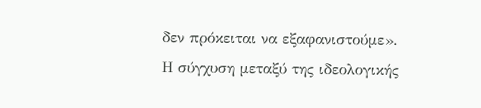δεν πρόκειται να εξαφανιστούμε».
Η σύγχυση μεταξύ της ιδεολογικής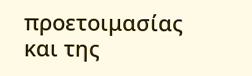προετοιμασίας και της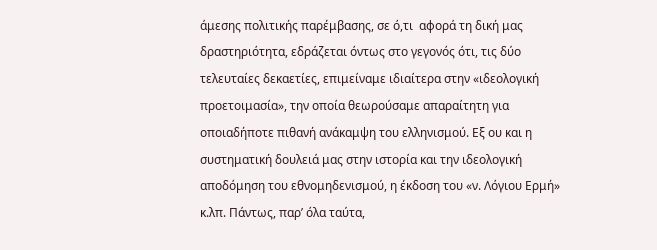άμεσης πολιτικής παρέμβασης, σε ό,τι  αφορά τη δική μας δραστηριότητα, εδράζεται όντως στο γεγονός ότι, τις δύο τελευταίες δεκαετίες, επιμείναμε ιδιαίτερα στην «ιδεολογική προετοιμασία», την οποία θεωρούσαμε απαραίτητη για οποιαδήποτε πιθανή ανάκαμψη του ελληνισμού. Εξ ου και η συστηματική δουλειά μας στην ιστορία και την ιδεολογική αποδόμηση του εθνομηδενισμού, η έκδοση του «ν. Λόγιου Ερμή» κ.λπ. Πάντως, παρ’ όλα ταύτα,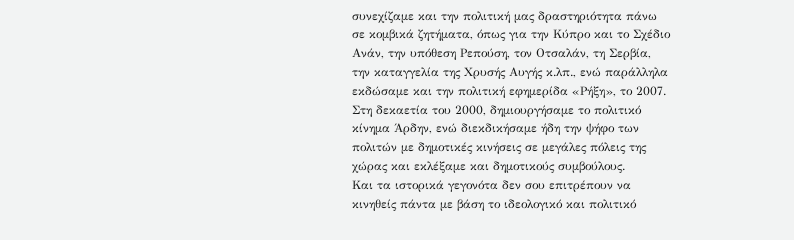συνεχίζαμε και την πολιτική μας δραστηριότητα πάνω σε κομβικά ζητήματα, όπως για την Κύπρο και το Σχέδιο Ανάν, την υπόθεση Ρεπούση, τον Οτσαλάν, τη Σερβία, την καταγγελία της Χρυσής Αυγής κ.λπ., ενώ παράλληλα εκδώσαμε και την πολιτική εφημερίδα «Ρήξη», το 2007. Στη δεκαετία του 2000, δημιουργήσαμε το πολιτικό κίνημα Άρδην, ενώ διεκδικήσαμε ήδη την ψήφο των πολιτών με δημοτικές κινήσεις σε μεγάλες πόλεις της χώρας και εκλέξαμε και δημοτικούς συμβούλους.
Και τα ιστορικά γεγονότα δεν σου επιτρέπουν να κινηθείς πάντα με βάση το ιδεολογικό και πολιτικό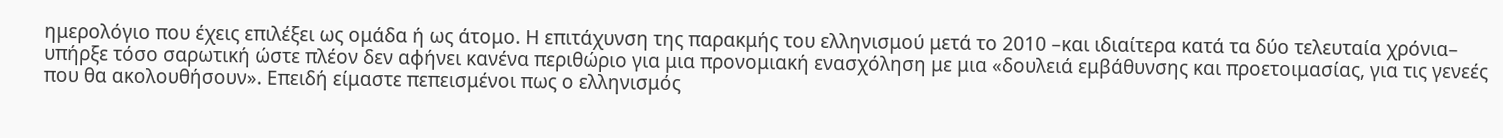ημερολόγιο που έχεις επιλέξει ως ομάδα ή ως άτομο. Η επιτάχυνση της παρακμής του ελληνισμού μετά το 2010 –και ιδιαίτερα κατά τα δύο τελευταία χρόνια– υπήρξε τόσο σαρωτική ώστε πλέον δεν αφήνει κανένα περιθώριο για μια προνομιακή ενασχόληση με μια «δουλειά εμβάθυνσης και προετοιμασίας, για τις γενεές που θα ακολουθήσουν». Επειδή είμαστε πεπεισμένοι πως ο ελληνισμός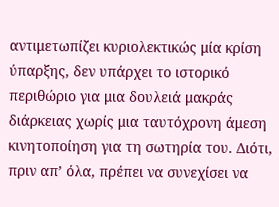αντιμετωπίζει κυριολεκτικώς μία κρίση ύπαρξης, δεν υπάρχει το ιστορικό περιθώριο για μια δουλειά μακράς διάρκειας χωρίς μια ταυτόχρονη άμεση κινητοποίηση για τη σωτηρία του. Διότι, πριν απ’ όλα, πρέπει να συνεχίσει να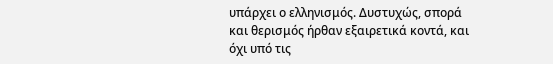υπάρχει ο ελληνισμός. Δυστυχώς, σπορά και θερισμός ήρθαν εξαιρετικά κοντά, και όχι υπό τις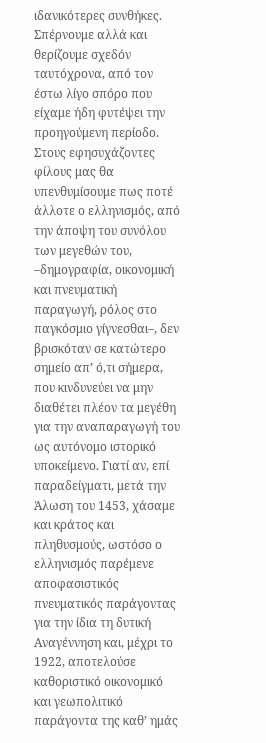ιδανικότερες συνθήκες. Σπέρνουμε αλλά και θερίζουμε σχεδόν ταυτόχρονα, από τον έστω λίγο σπόρο που είχαμε ήδη φυτέψει την προηγούμενη περίοδο.
Στους εφησυχάζοντες φίλους μας θα υπενθυμίσουμε πως ποτέ άλλοτε ο ελληνισμός, από την άποψη του συνόλου των μεγεθών του, –δημογραφία, οικονομική και πνευματική παραγωγή, ρόλος στο παγκόσμιο γίγνεσθαι–, δεν βρισκόταν σε κατώτερο σημείο απ’ ό,τι σήμερα, που κινδυνεύει να μην διαθέτει πλέον τα μεγέθη για την αναπαραγωγή του ως αυτόνομο ιστορικό υποκείμενο. Γιατί αν, επί παραδείγματι, μετά την Άλωση του 1453, χάσαμε και κράτος και πληθυσμούς, ωστόσο ο ελληνισμός παρέμενε αποφασιστικός πνευματικός παράγοντας για την ίδια τη δυτική Αναγέννηση και, μέχρι το 1922, αποτελούσε καθοριστικό οικονομικό και γεωπολιτικό παράγοντα της καθ’ ημάς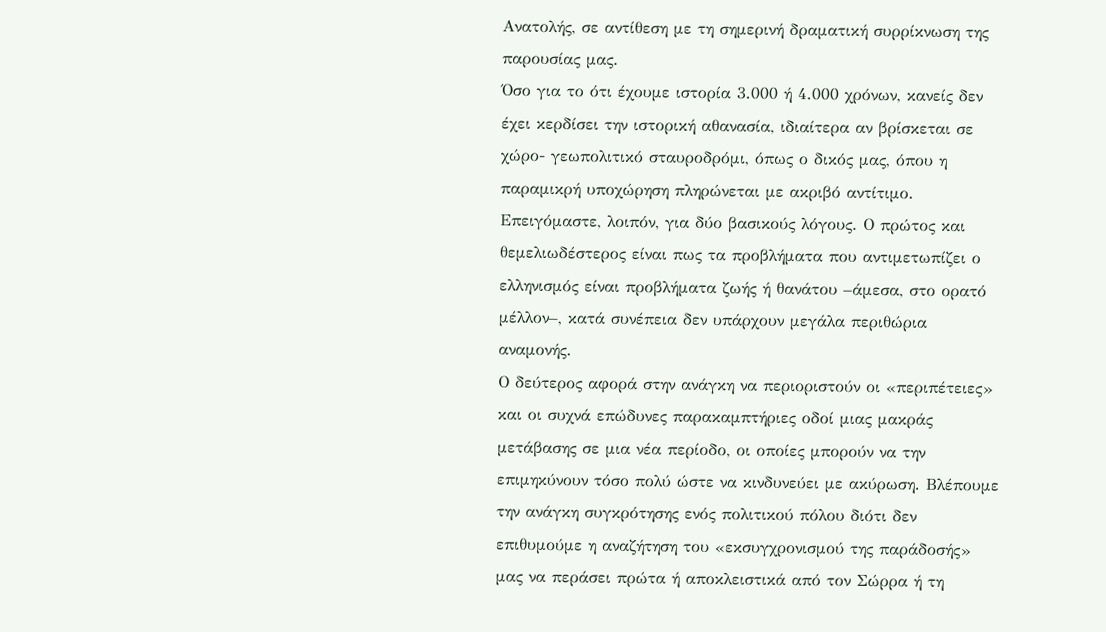Ανατολής, σε αντίθεση με τη σημερινή δραματική συρρίκνωση της παρουσίας μας.
Όσο για το ότι έχουμε ιστορία 3.000 ή 4.000 χρόνων, κανείς δεν έχει κερδίσει την ιστορική αθανασία, ιδιαίτερα αν βρίσκεται σε χώρο- γεωπολιτικό σταυροδρόμι, όπως ο δικός μας, όπου η παραμικρή υποχώρηση πληρώνεται με ακριβό αντίτιμο.
Επειγόμαστε, λοιπόν, για δύο βασικούς λόγους. Ο πρώτος και θεμελιωδέστερος είναι πως τα προβλήματα που αντιμετωπίζει ο ελληνισμός είναι προβλήματα ζωής ή θανάτου –άμεσα, στο ορατό μέλλον–, κατά συνέπεια δεν υπάρχουν μεγάλα περιθώρια αναμονής.
Ο δεύτερος αφορά στην ανάγκη να περιοριστούν οι «περιπέτειες» και οι συχνά επώδυνες παρακαμπτήριες οδοί μιας μακράς μετάβασης σε μια νέα περίοδο, οι οποίες μπορούν να την επιμηκύνουν τόσο πολύ ώστε να κινδυνεύει με ακύρωση. Βλέπουμε την ανάγκη συγκρότησης ενός πολιτικού πόλου διότι δεν επιθυμούμε η αναζήτηση του «εκσυγχρονισμού της παράδοσής» μας να περάσει πρώτα ή αποκλειστικά από τον Σώρρα ή τη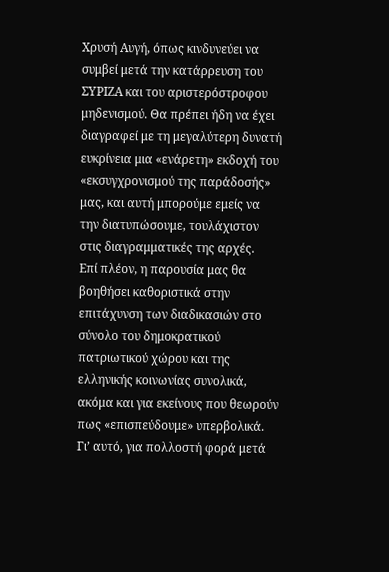Χρυσή Αυγή, όπως κινδυνεύει να συμβεί μετά την κατάρρευση του ΣΥΡΙΖΑ και του αριστερόστροφου μηδενισμού. Θα πρέπει ήδη να έχει διαγραφεί με τη μεγαλύτερη δυνατή ευκρίνεια μια «ενάρετη» εκδοχή του «εκσυγχρονισμού της παράδοσής» μας, και αυτή μπορούμε εμείς να την διατυπώσουμε, τουλάχιστον στις διαγραμματικές της αρχές.
Επί πλέον, η παρουσία μας θα βοηθήσει καθοριστικά στην επιτάχυνση των διαδικασιών στο σύνολο του δημοκρατικού πατριωτικού χώρου και της ελληνικής κοινωνίας συνολικά, ακόμα και για εκείνους που θεωρούν πως «επισπεύδουμε» υπερβολικά. Γι’ αυτό, για πολλοστή φορά μετά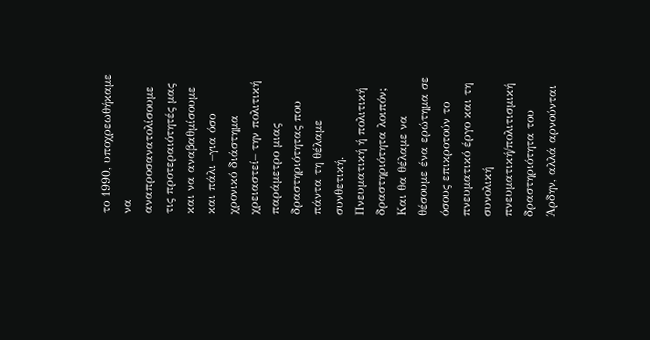το 1990, υποχρεωθήκαμε να αναπροσανατολίσουμε τις προτεραιότητές μας και να αναβαθμίσουμε και πάλι –για όσο χρονικό διάστημα χρειαστεί– την πολιτική παράμετρο μιας δραστηριότητας που πάντα τη θέλαμε συνθετική.
Πνευματική ή πολιτική δραστηριότητα λοιπόν;
Και θα θέλαμε να θέσουμε ένα ερώτημα σε όσους επικροτούν το πνευματικό έργο και τη συνολική πνευματική/πολιτισμική δραστηριότητα του Άρδην, αλλά αρνούνται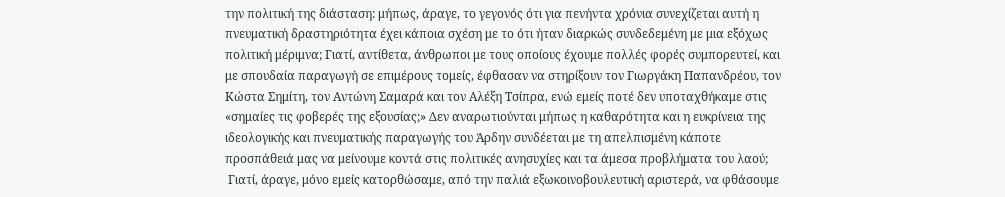την πολιτική της διάσταση: μήπως, άραγε, το γεγονός ότι για πενήντα χρόνια συνεχίζεται αυτή η πνευματική δραστηριότητα έχει κάποια σχέση με το ότι ήταν διαρκώς συνδεδεμένη με μια εξόχως πολιτική μέριμνα; Γιατί, αντίθετα, άνθρωποι με τους οποίους έχουμε πολλές φορές συμπορευτεί, και με σπουδαία παραγωγή σε επιμέρους τομείς, έφθασαν να στηρίξουν τον Γιωργάκη Παπανδρέου, τον Κώστα Σημίτη, τον Αντώνη Σαμαρά και τον Αλέξη Τσίπρα, ενώ εμείς ποτέ δεν υποταχθήκαμε στις «σημαίες τις φοβερές της εξουσίας;» Δεν αναρωτιούνται μήπως η καθαρότητα και η ευκρίνεια της ιδεολογικής και πνευματικής παραγωγής του Άρδην συνδέεται με τη απελπισμένη κάποτε προσπάθειά μας να μείνουμε κοντά στις πολιτικές ανησυχίες και τα άμεσα προβλήματα του λαού;
 Γιατί, άραγε, μόνο εμείς κατορθώσαμε, από την παλιά εξωκοινοβουλευτική αριστερά, να φθάσουμε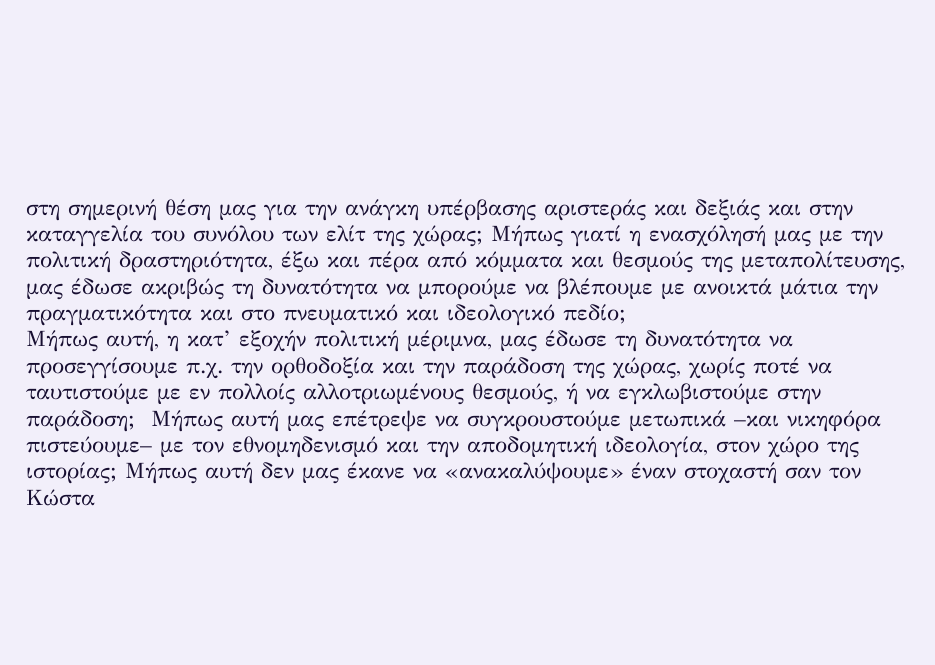στη σημερινή θέση μας για την ανάγκη υπέρβασης αριστεράς και δεξιάς και στην καταγγελία του συνόλου των ελίτ της χώρας; Μήπως γιατί η ενασχόλησή μας με την πολιτική δραστηριότητα, έξω και πέρα από κόμματα και θεσμούς της μεταπολίτευσης, μας έδωσε ακριβώς τη δυνατότητα να μπορούμε να βλέπουμε με ανοικτά μάτια την πραγματικότητα και στο πνευματικό και ιδεολογικό πεδίο;
Μήπως αυτή, η κατ’ εξοχήν πολιτική μέριμνα, μας έδωσε τη δυνατότητα να προσεγγίσουμε π.χ. την ορθοδοξία και την παράδοση της χώρας, χωρίς ποτέ να ταυτιστούμε με εν πολλοίς αλλοτριωμένους θεσμούς, ή να εγκλωβιστούμε στην παράδοση;  Μήπως αυτή μας επέτρεψε να συγκρουστούμε μετωπικά –και νικηφόρα πιστεύουμε– με τον εθνομηδενισμό και την αποδομητική ιδεολογία, στον χώρο της ιστορίας; Μήπως αυτή δεν μας έκανε να «ανακαλύψουμε» έναν στοχαστή σαν τον Κώστα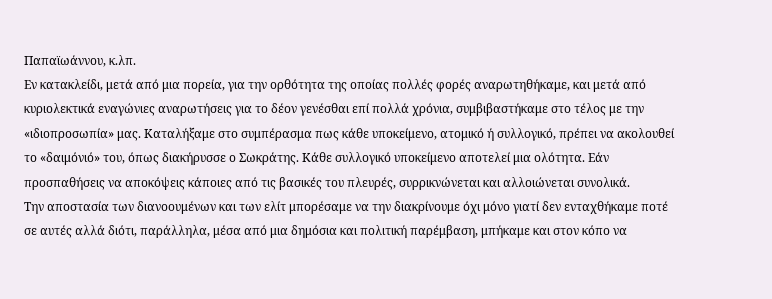Παπαϊωάννου, κ.λπ.
Εν κατακλείδι, μετά από μια πορεία, για την ορθότητα της οποίας πολλές φορές αναρωτηθήκαμε, και μετά από κυριολεκτικά εναγώνιες αναρωτήσεις για το δέον γενέσθαι επί πολλά χρόνια, συμβιβαστήκαμε στο τέλος με την «ιδιοπροσωπία» μας. Καταλήξαμε στο συμπέρασμα πως κάθε υποκείμενο, ατομικό ή συλλογικό, πρέπει να ακολουθεί το «δαιμόνιό» του, όπως διακήρυσσε ο Σωκράτης. Κάθε συλλογικό υποκείμενο αποτελεί μια ολότητα. Εάν προσπαθήσεις να αποκόψεις κάποιες από τις βασικές του πλευρές, συρρικνώνεται και αλλοιώνεται συνολικά.
Την αποστασία των διανοουμένων και των ελίτ μπορέσαμε να την διακρίνουμε όχι μόνο γιατί δεν ενταχθήκαμε ποτέ σε αυτές αλλά διότι, παράλληλα, μέσα από μια δημόσια και πολιτική παρέμβαση, μπήκαμε και στον κόπο να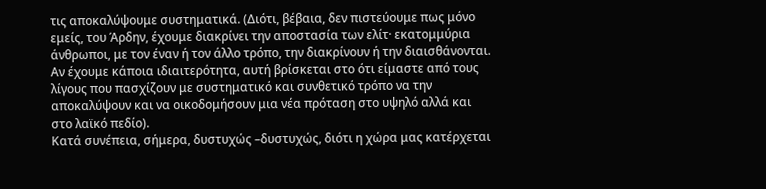τις αποκαλύψουμε συστηματικά. (Διότι, βέβαια, δεν πιστεύουμε πως μόνο εμείς, του Άρδην, έχουμε διακρίνει την αποστασία των ελίτ· εκατομμύρια άνθρωποι, με τον έναν ή τον άλλο τρόπο, την διακρίνουν ή την διαισθάνονται. Αν έχουμε κάποια ιδιαιτερότητα, αυτή βρίσκεται στο ότι είμαστε από τους λίγους που πασχίζουν με συστηματικό και συνθετικό τρόπο να την αποκαλύψουν και να οικοδομήσουν μια νέα πρόταση στο υψηλό αλλά και στο λαϊκό πεδίο).
Κατά συνέπεια, σήμερα, δυστυχώς –δυστυχώς, διότι η χώρα μας κατέρχεται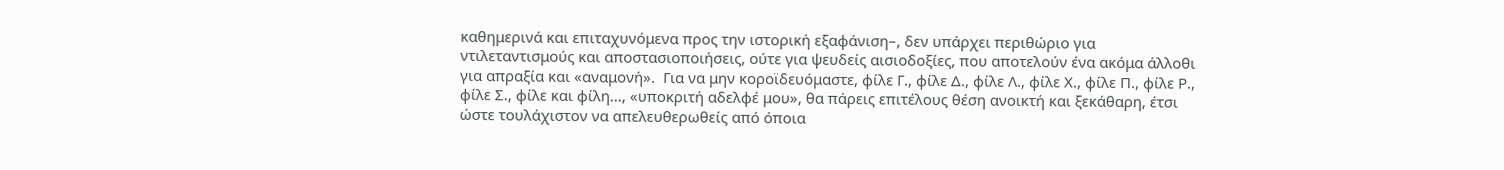καθημερινά και επιταχυνόμενα προς την ιστορική εξαφάνιση–, δεν υπάρχει περιθώριο για ντιλεταντισμούς και αποστασιοποιήσεις, ούτε για ψευδείς αισιοδοξίες, που αποτελούν ένα ακόμα άλλοθι για απραξία και «αναμονή».  Για να μην κοροϊδευόμαστε, φίλε Γ., φίλε Δ., φίλε Λ., φίλε Χ., φίλε Π., φίλε Ρ.,  φίλε Σ., φίλε και φίλη…, «υποκριτή αδελφέ μου», θα πάρεις επιτέλους θέση ανοικτή και ξεκάθαρη, έτσι ώστε τουλάχιστον να απελευθερωθείς από όποια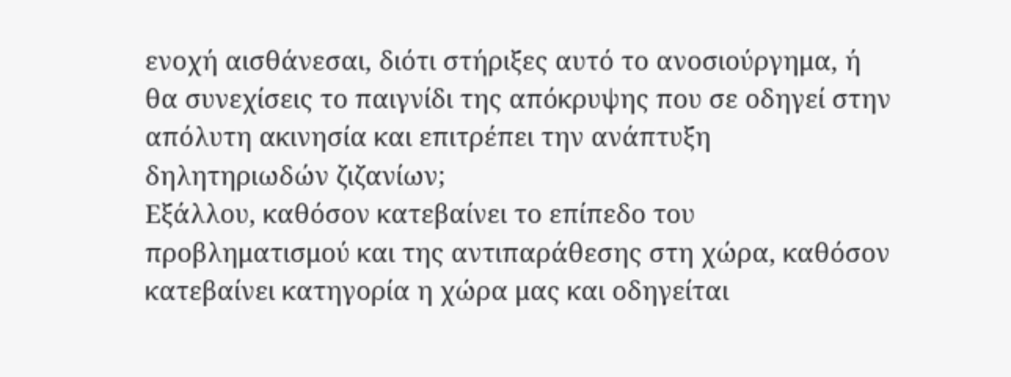ενοχή αισθάνεσαι, διότι στήριξες αυτό το ανοσιούργημα, ή θα συνεχίσεις το παιγνίδι της απόκρυψης που σε οδηγεί στην απόλυτη ακινησία και επιτρέπει την ανάπτυξη δηλητηριωδών ζιζανίων;
Εξάλλου, καθόσον κατεβαίνει το επίπεδο του προβληματισμού και της αντιπαράθεσης στη χώρα, καθόσον κατεβαίνει κατηγορία η χώρα μας και οδηγείται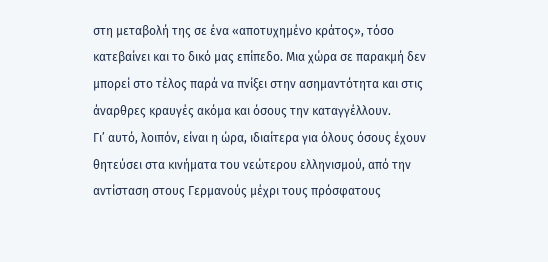στη μεταβολή της σε ένα «αποτυχημένο κράτος», τόσο κατεβαίνει και το δικό μας επίπεδο. Μια χώρα σε παρακμή δεν μπορεί στο τέλος παρά να πνίξει στην ασημαντότητα και στις άναρθρες κραυγές ακόμα και όσους την καταγγέλλουν.
Γι’ αυτό, λοιπόν, είναι η ώρα, ιδιαίτερα για όλους όσους έχουν θητεύσει στα κινήματα του νεώτερου ελληνισμού, από την αντίσταση στους Γερμανούς μέχρι τους πρόσφατους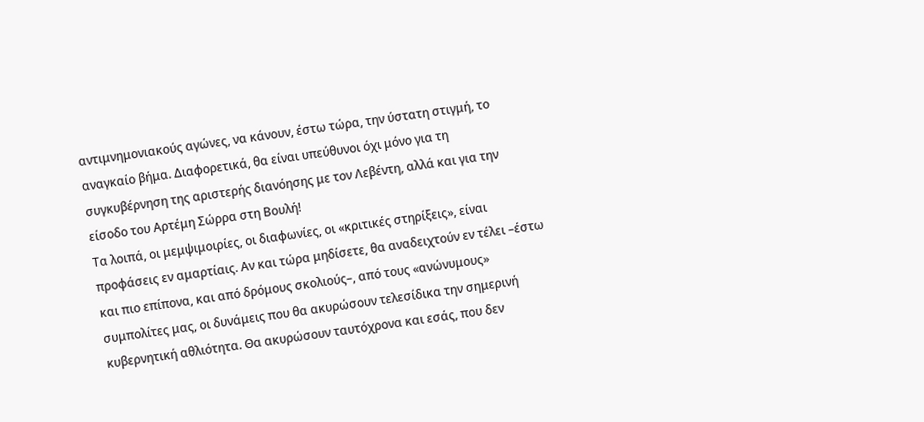αντιμνημονιακούς αγώνες, να κάνουν, έστω τώρα, την ύστατη στιγμή, το αναγκαίο βήμα. Διαφορετικά, θα είναι υπεύθυνοι όχι μόνο για τη συγκυβέρνηση της αριστερής διανόησης με τον Λεβέντη, αλλά και για την είσοδο του Αρτέμη Σώρρα στη Βουλή!
Τα λοιπά, οι μεμψιμοιρίες, οι διαφωνίες, οι «κριτικές στηρίξεις», είναι προφάσεις εν αμαρτίαις. Αν και τώρα μηδίσετε, θα αναδειχτούν εν τέλει –έστω και πιο επίπονα, και από δρόμους σκολιούς–, από τους «ανώνυμους» συμπολίτες μας, οι δυνάμεις που θα ακυρώσουν τελεσίδικα την σημερινή κυβερνητική αθλιότητα. Θα ακυρώσουν ταυτόχρονα και εσάς, που δεν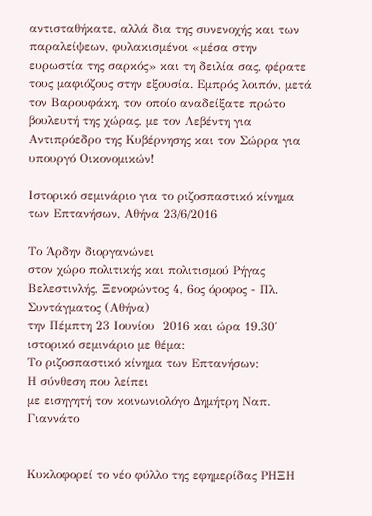αντισταθήκατε, αλλά δια της συνενοχής και των παραλείψεων, φυλακισμένοι «μέσα στην ευρωστία της σαρκός» και τη δειλία σας, φέρατε τους μαφιόζους στην εξουσία. Εμπρός λοιπόν, μετά τον Βαρουφάκη, τον οποίο αναδείξατε πρώτο βουλευτή της χώρας, με τον Λεβέντη για Αντιπρόεδρο της Κυβέρνησης και τον Σώρρα για υπουργό Οικονομικών!

Ιστορικό σεμινάριο για το ριζοσπαστικό κίνημα των Επτανήσων, Αθήνα 23/6/2016

Το Άρδην διοργανώνει
στον χώρο πολιτικής και πολιτισμού Ρήγας Βελεστινλής, Ξενοφώντος 4, 6ος όροφος - Πλ. Συντάγματος (Αθήνα)
την Πέμπτη 23 Ιουνίου  2016 και ώρα 19.30΄
ιστορικό σεμινάριο με θέμα:
Το ριζοσπαστικό κίνημα των Επτανήσων:
Η σύνθεση που λείπει
με εισηγητή τον κοινωνιολόγο Δημήτρη Ναπ. Γιαννάτο


Κυκλοφορεί το νέο φύλλο της εφημερίδας ΡΗΞΗ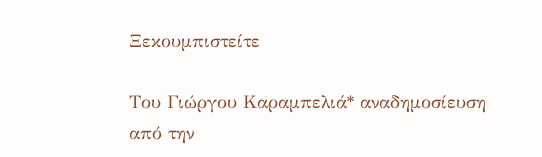Ξεκουμπιστείτε

Του Γιώργου Καραμπελιά* αναδημοσίευση από την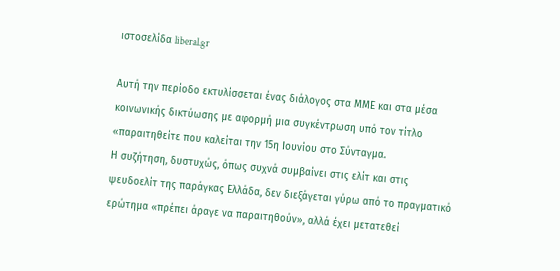ιστοσελίδα liberal.gr

Αυτή την περίοδο εκτυλίσσεται ένας διάλογος στα ΜΜΕ και στα μέσα κοινωνικής δικτύωσης με αφορμή μια συγκέντρωση υπό τον τίτλο «παραιτηθείτε που καλείται την 15η Ιουνίου στο Σύνταγμα.
Η συζήτηση, δυστυχώς, όπως συχνά συμβαίνει στις ελίτ και στις ψευδοελίτ της παράγκας Ελλάδα, δεν διεξάγεται γύρω από το πραγματικό ερώτημα «πρέπει άραγε να παραιτηθούν», αλλά έχει μετατεθεί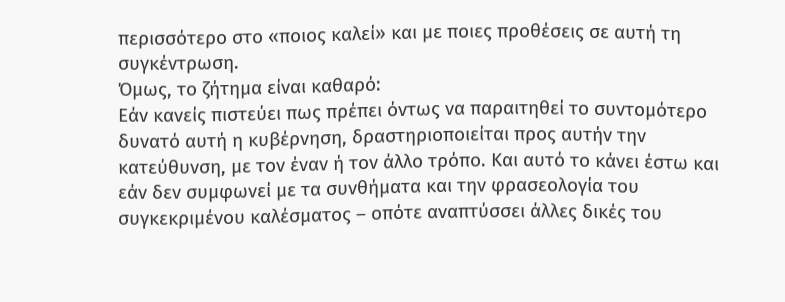περισσότερο στο «ποιος καλεί» και με ποιες προθέσεις σε αυτή τη συγκέντρωση.
Όμως, το ζήτημα είναι καθαρό:
Εάν κανείς πιστεύει πως πρέπει όντως να παραιτηθεί το συντομότερο δυνατό αυτή η κυβέρνηση, δραστηριοποιείται προς αυτήν την κατεύθυνση, με τον έναν ή τον άλλο τρόπο. Και αυτό το κάνει έστω και εάν δεν συμφωνεί με τα συνθήματα και την φρασεολογία του συγκεκριμένου καλέσματος – οπότε αναπτύσσει άλλες δικές του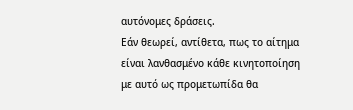αυτόνομες δράσεις.
Εάν θεωρεί, αντίθετα, πως το αίτημα είναι λανθασμένο κάθε κινητοποίηση με αυτό ως προμετωπίδα θα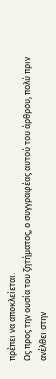πρέπει να αποκλείεται.
Ως προς την ουσία του ζητήματος, ο συγγραφέας αυτού του άρθρου, πολύ πριν ανέλθει στην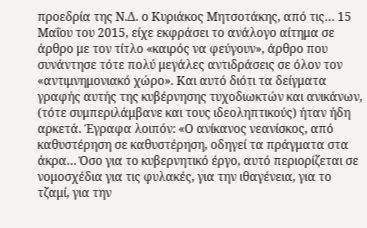προεδρία της Ν.Δ. ο Κυριάκος Μητσοτάκης, από τις… 15 Μαΐου του 2015, είχε εκφράσει το ανάλογο αίτημα σε άρθρο με τον τίτλο «καιρός να φεύγουν», άρθρο που συνάντησε τότε πολύ μεγάλες αντιδράσεις σε όλον τον «αντιμνημονιακό χώρο». Και αυτό διότι τα δείγματα γραφής αυτής της κυβέρνησης τυχοδιωκτών και ανικάνων, (τότε συμπεριλάμβανε και τους ιδεοληπτικούς) ήταν ήδη αρκετά. Έγραφα λοιπόν: «Ο ανίκανος νεανίσκος, από καθυστέρηση σε καθυστέρηση, οδηγεί τα πράγματα στα άκρα… Όσο για το κυβερνητικό έργο, αυτό περιορίζεται σε νομοσχέδια για τις φυλακές, για την ιθαγένεια, για το τζαμί, για την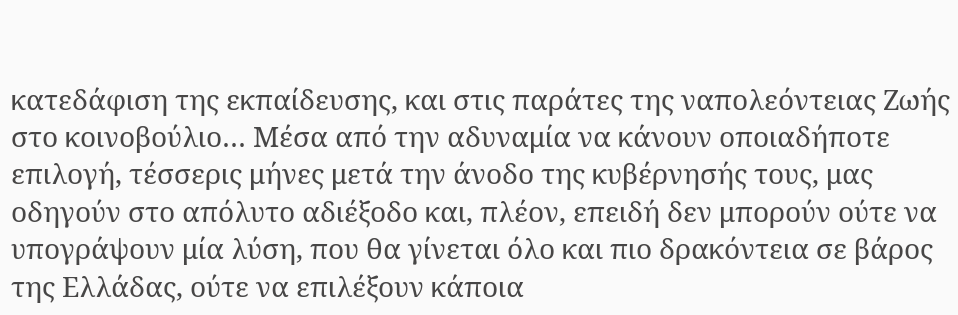κατεδάφιση της εκπαίδευσης, και στις παράτες της ναπολεόντειας Ζωής στο κοινοβούλιο… Μέσα από την αδυναμία να κάνουν οποιαδήποτε επιλογή, τέσσερις μήνες μετά την άνοδο της κυβέρνησής τους, μας οδηγούν στο απόλυτο αδιέξοδο και, πλέον, επειδή δεν μπορούν ούτε να υπογράψουν μία λύση, που θα γίνεται όλο και πιο δρακόντεια σε βάρος της Ελλάδας, ούτε να επιλέξουν κάποια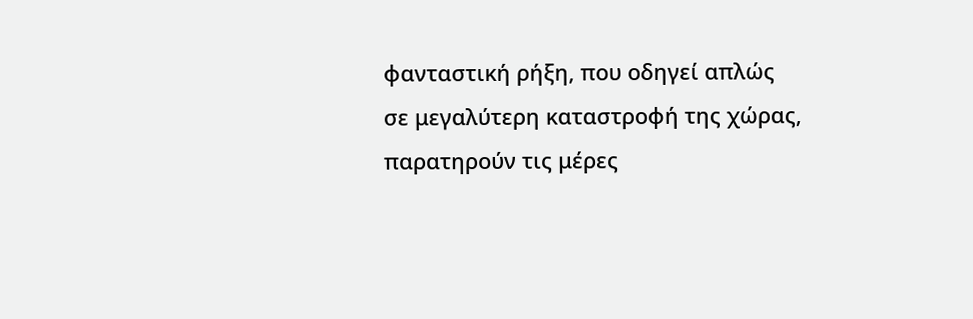φανταστική ρήξη, που οδηγεί απλώς σε μεγαλύτερη καταστροφή της χώρας, παρατηρούν τις μέρες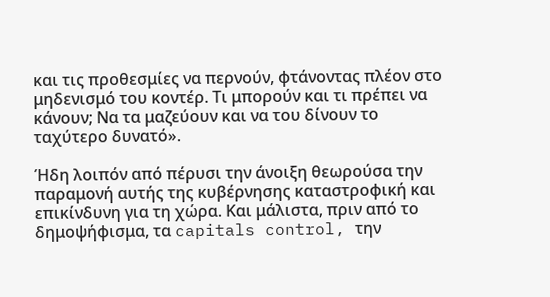και τις προθεσμίες να περνούν, φτάνοντας πλέον στο μηδενισμό του κοντέρ. Τι μπορούν και τι πρέπει να κάνουν; Να τα μαζεύουν και να του δίνουν το ταχύτερο δυνατό».

Ήδη λοιπόν από πέρυσι την άνοιξη θεωρούσα την παραμονή αυτής της κυβέρνησης καταστροφική και επικίνδυνη για τη χώρα. Και μάλιστα, πριν από το δημοψήφισμα, τα capitals control, την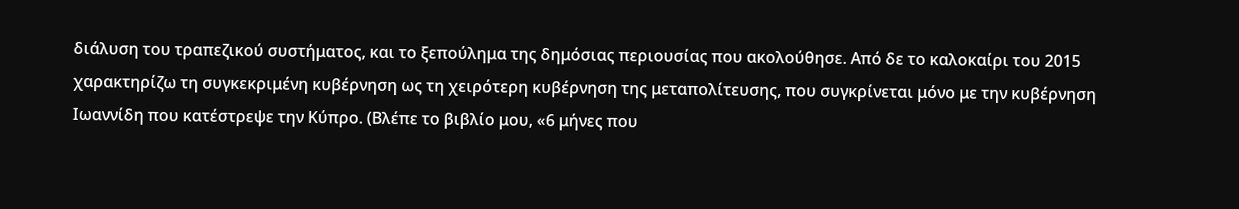διάλυση του τραπεζικού συστήματος, και το ξεπούλημα της δημόσιας περιουσίας που ακολούθησε. Από δε το καλοκαίρι του 2015 χαρακτηρίζω τη συγκεκριμένη κυβέρνηση ως τη χειρότερη κυβέρνηση της μεταπολίτευσης, που συγκρίνεται μόνο με την κυβέρνηση Ιωαννίδη που κατέστρεψε την Κύπρο. (Βλέπε το βιβλίο μου, «6 μήνες που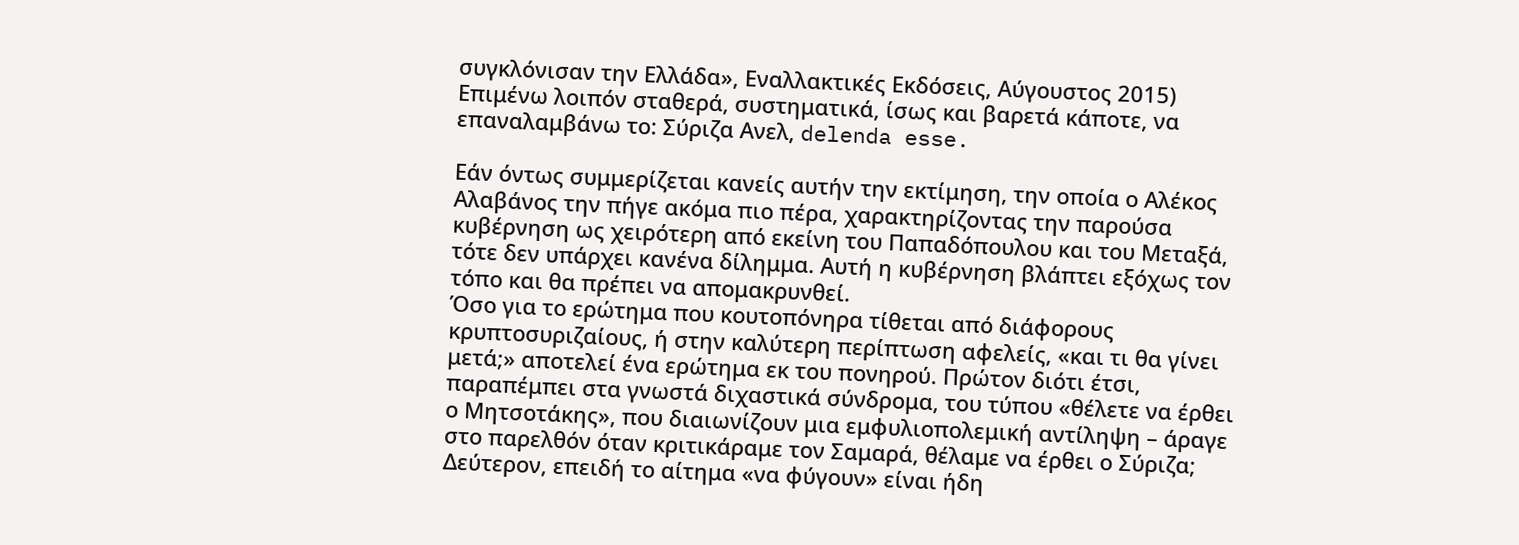συγκλόνισαν την Ελλάδα», Εναλλακτικές Εκδόσεις, Αύγουστος 2015) Επιμένω λοιπόν σταθερά, συστηματικά, ίσως και βαρετά κάποτε, να επαναλαμβάνω το: Σύριζα Ανελ, delenda esse.

Εάν όντως συμμερίζεται κανείς αυτήν την εκτίμηση, την οποία ο Αλέκος Αλαβάνος την πήγε ακόμα πιο πέρα, χαρακτηρίζοντας την παρούσα κυβέρνηση ως χειρότερη από εκείνη του Παπαδόπουλου και του Μεταξά, τότε δεν υπάρχει κανένα δίλημμα. Αυτή η κυβέρνηση βλάπτει εξόχως τον τόπο και θα πρέπει να απομακρυνθεί.
Όσο για το ερώτημα που κουτοπόνηρα τίθεται από διάφορους κρυπτοσυριζαίους, ή στην καλύτερη περίπτωση αφελείς, «και τι θα γίνει μετά;» αποτελεί ένα ερώτημα εκ του πονηρού. Πρώτον διότι έτσι, παραπέμπει στα γνωστά διχαστικά σύνδρομα, του τύπου «θέλετε να έρθει ο Μητσοτάκης», που διαιωνίζουν μια εμφυλιοπολεμική αντίληψη – άραγε στο παρελθόν όταν κριτικάραμε τον Σαμαρά, θέλαμε να έρθει ο Σύριζα; Δεύτερον, επειδή το αίτημα «να φύγουν» είναι ήδη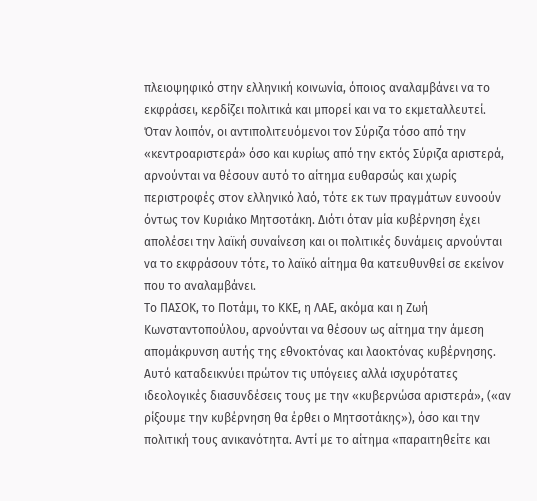πλειοψηφικό στην ελληνική κοινωνία, όποιος αναλαμβάνει να το εκφράσει, κερδίζει πολιτικά και μπορεί και να το εκμεταλλευτεί.
Όταν λοιπόν, οι αντιπολιτευόμενοι τον Σύριζα τόσο από την «κεντροαριστερά» όσο και κυρίως από την εκτός Σύριζα αριστερά, αρνούνται να θέσουν αυτό το αίτημα ευθαρσώς και χωρίς περιστροφές στον ελληνικό λαό, τότε εκ των πραγμάτων ευνοούν όντως τον Κυριάκο Μητσοτάκη. Διότι όταν μία κυβέρνηση έχει απολέσει την λαϊκή συναίνεση και οι πολιτικές δυνάμεις αρνούνται να το εκφράσουν τότε, το λαϊκό αίτημα θα κατευθυνθεί σε εκείνον που το αναλαμβάνει.
Το ΠΑΣΟΚ, το Ποτάμι, το ΚΚΕ, η ΛΑΕ, ακόμα και η Ζωή Κωνσταντοπούλου, αρνούνται να θέσουν ως αίτημα την άμεση απομάκρυνση αυτής της εθνοκτόνας και λαοκτόνας κυβέρνησης. Αυτό καταδεικνύει πρώτον τις υπόγειες αλλά ισχυρότατες ιδεολογικές διασυνδέσεις τους με την «κυβερνώσα αριστερά», («αν ρίξουμε την κυβέρνηση θα έρθει ο Μητσοτάκης»), όσο και την πολιτική τους ανικανότητα. Αντί με το αίτημα «παραιτηθείτε και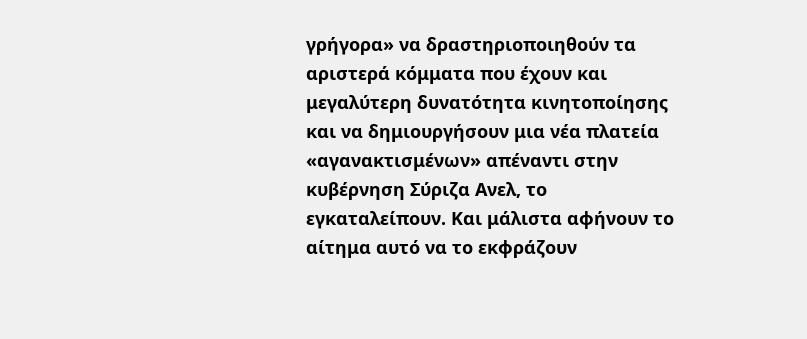γρήγορα» να δραστηριοποιηθούν τα αριστερά κόμματα που έχουν και μεγαλύτερη δυνατότητα κινητοποίησης και να δημιουργήσουν μια νέα πλατεία «αγανακτισμένων» απέναντι στην κυβέρνηση Σύριζα Ανελ, το εγκαταλείπουν. Και μάλιστα αφήνουν το αίτημα αυτό να το εκφράζουν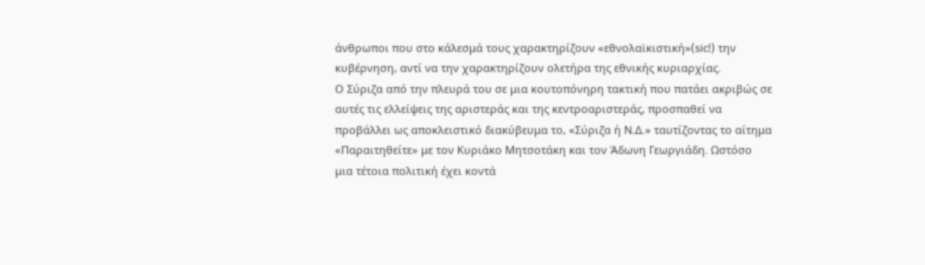άνθρωποι που στο κάλεσμά τους χαρακτηρίζουν «εθνολαϊκιστική»(sic!) την κυβέρνηση, αντί να την χαρακτηρίζουν ολετήρα της εθνικής κυριαρχίας.
Ο Σύριζα από την πλευρά του σε μια κουτοπόνηρη τακτική που πατάει ακριβώς σε αυτές τις ελλείψεις της αριστεράς και της κεντροαριστεράς, προσπαθεί να προβάλλει ως αποκλειστικό διακύβευμα το, «Σύριζα ή Ν.Δ.» ταυτίζοντας το αίτημα «Παραιτηθείτε» με τον Κυριάκο Μητσοτάκη και τον Άδωνη Γεωργιάδη. Ωστόσο μια τέτοια πολιτική έχει κοντά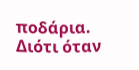ποδάρια. Διότι όταν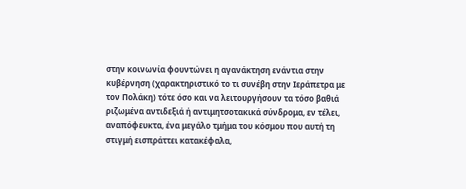στην κοινωνία φουντώνει η αγανάκτηση ενάντια στην κυβέρνηση (χαρακτηριστικό το τι συνέβη στην Ιεράπετρα με τον Πολάκη) τότε όσο και να λειτουργήσουν τα τόσο βαθιά ριζωμένα αντιδεξιά ή αντιμητσοτακικά σύνδρομα, εν τέλει, αναπόφευκτα, ένα μεγάλο τμήμα του κόσμου που αυτή τη στιγμή εισπράττει κατακέφαλα,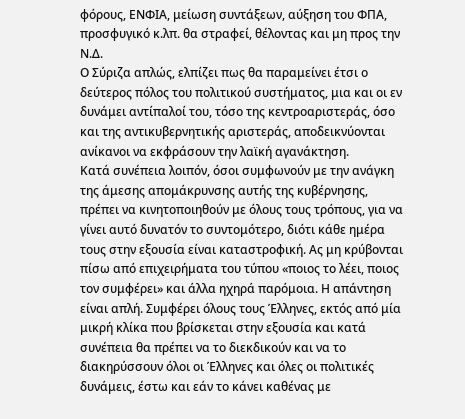φόρους, ΕΝΦΙΑ, μείωση συντάξεων, αύξηση του ΦΠΑ, προσφυγικό κ.λπ. θα στραφεί, θέλοντας και μη προς την Ν.Δ.
Ο Σύριζα απλώς, ελπίζει πως θα παραμείνει έτσι ο δεύτερος πόλος του πολιτικού συστήματος, μια και οι εν δυνάμει αντίπαλοί του, τόσο της κεντροαριστεράς, όσο και της αντικυβερνητικής αριστεράς, αποδεικνύονται ανίκανοι να εκφράσουν την λαϊκή αγανάκτηση.
Κατά συνέπεια λοιπόν, όσοι συμφωνούν με την ανάγκη της άμεσης απομάκρυνσης αυτής της κυβέρνησης, πρέπει να κινητοποιηθούν με όλους τους τρόπους, για να γίνει αυτό δυνατόν το συντομότερο, διότι κάθε ημέρα τους στην εξουσία είναι καταστροφική. Ας μη κρύβονται πίσω από επιχειρήματα του τύπου «ποιος το λέει, ποιος τον συμφέρει» και άλλα ηχηρά παρόμοια. Η απάντηση είναι απλή. Συμφέρει όλους τους Έλληνες, εκτός από μία μικρή κλίκα που βρίσκεται στην εξουσία και κατά συνέπεια θα πρέπει να το διεκδικούν και να το διακηρύσσουν όλοι οι Έλληνες και όλες οι πολιτικές δυνάμεις, έστω και εάν το κάνει καθένας με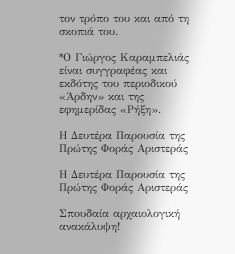τον τρόπο του και από τη σκοπιά του.

*Ο Γιώργος Καραμπελιάς είναι συγγραφέας και εκδότης του περιοδικού «Άρδην» και της εφημερίδας «Ρήξη».

Η Δευτέρα Παρουσία της Πρώτης Φοράς Αριστεράς

Η Δευτέρα Παρουσία της Πρώτης Φοράς Αριστεράς

Σπουδαία αρχαιολογική ανακάλυψη!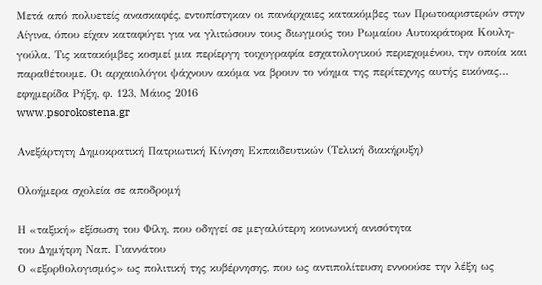Μετά από πολυετείς ανασκαφές, εντοπίστηκαν οι πανάρχαιες κατακόμβες των Πρωτοαριστερών στην Αίγινα, όπου είχαν καταφύγει για να γλιτώσουν τους διωγμούς του Ρωμαίου Αυτοκράτορα Κουλη-γούλα. Τις κατακόμβες κοσμεί μια περίεργη τοιχογραφία εσχατολογικού περιεχομένου, την οποία και παραθέτουμε. Oι αρχαιολόγοι ψάχνουν ακόμα να βρουν το νόημα της περίτεχνης αυτής εικόνας…
εφημερίδα Ρήξη, φ. 123, Μάιος 2016
www.psorokostena.gr

Ανεξάρτητη Δημοκρατική Πατριωτική Κίνηση Εκπαιδευτικών (Τελική διακήρυξη)

Ολοήμερα σχολεία σε αποδρομή

Η «ταξική» εξίσωση του Φίλη, που οδηγεί σε μεγαλύτερη κοινωνική ανισότητα
του Δημήτρη Ναπ. Γιαννάτου
Ο «εξορθολογισμός» ως πολιτική της κυβέρνησης, που ως αντιπολίτευση εννοούσε την λέξη ως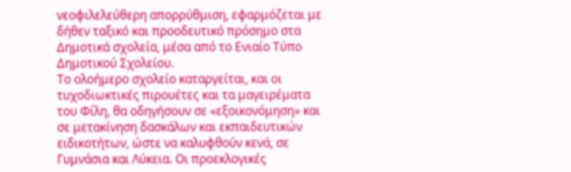νεοφιλελεύθερη απορρύθμιση, εφαρμόζεται με δήθεν ταξικό και προοδευτικό πρόσημο στα Δημοτικά σχολεία, μέσα από το Ενιαίο Τύπο Δημοτικού Σχολείου.
Το ολοήμερο σχολείο καταργείται, και οι τυχοδιωκτικές πιρουέτες και τα μαγειρέματα του Φίλη, θα οδηγήσουν σε «εξοικονόμηση» και σε μετακίνηση δασκάλων και εκπαιδευτικών ειδικοτήτων, ώστε να καλυφθούν κενά, σε Γυμνάσια και Λύκεια. Οι προεκλογικές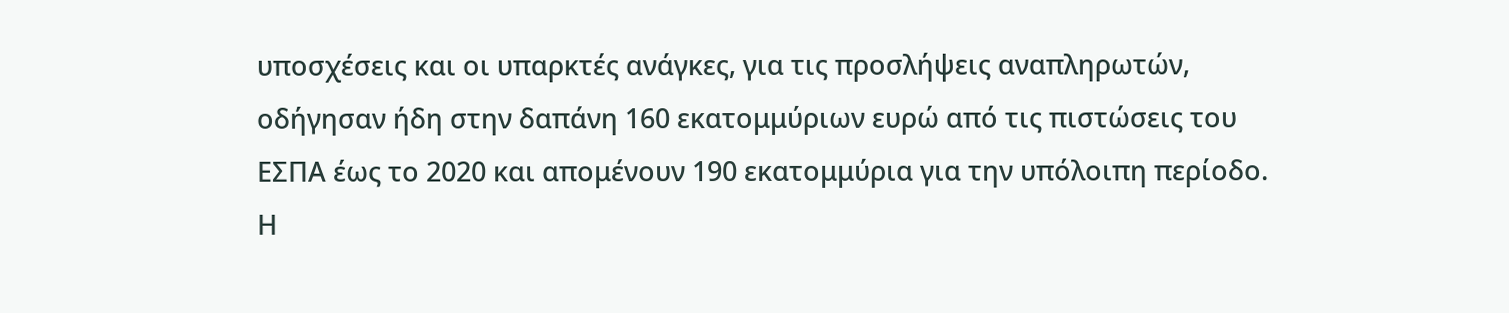υποσχέσεις και οι υπαρκτές ανάγκες, για τις προσλήψεις αναπληρωτών, οδήγησαν ήδη στην δαπάνη 160 εκατομμύριων ευρώ από τις πιστώσεις του ΕΣΠΑ έως το 2020 και απομένουν 190 εκατομμύρια για την υπόλοιπη περίοδο. Η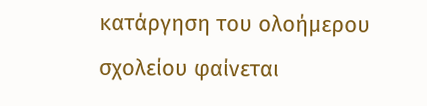κατάργηση του ολοήμερου σχολείου φαίνεται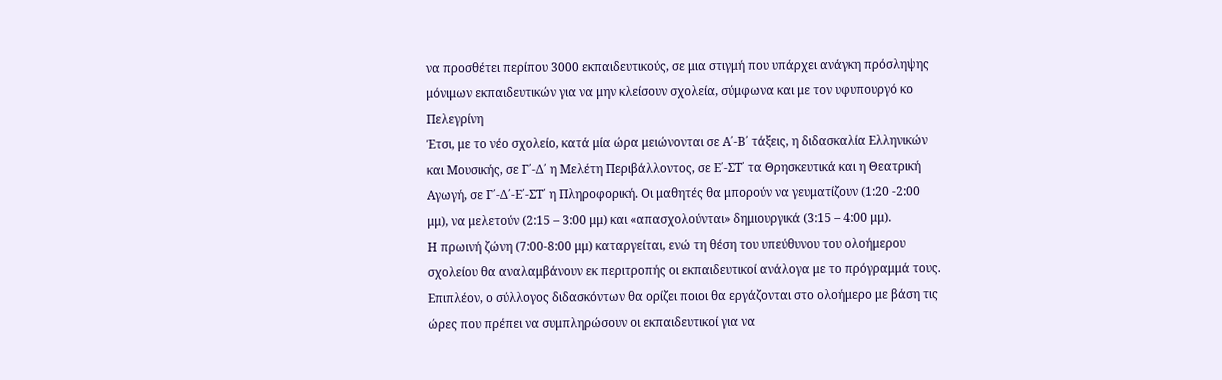να προσθέτει περίπου 3000 εκπαιδευτικούς, σε μια στιγμή που υπάρχει ανάγκη πρόσληψης μόνιμων εκπαιδευτικών για να μην κλείσουν σχολεία, σύμφωνα και με τον υφυπουργό κο Πελεγρίνη
Έτσι, με το νέο σχολείο, κατά μία ώρα μειώνονται σε Α΄-Β΄ τάξεις, η διδασκαλία Ελληνικών και Μουσικής, σε Γ΄-Δ΄ η Μελέτη Περιβάλλοντος, σε Ε΄-ΣΤ΄ τα Θρησκευτικά και η Θεατρική Αγωγή, σε Γ΄-Δ΄-Ε΄-ΣΤ΄ η Πληροφορική. Οι μαθητές θα μπορούν να γευματίζουν (1:20 -2:00 μμ), να μελετούν (2:15 – 3:00 μμ) και «απασχολούνται» δημιουργικά (3:15 – 4:00 μμ).
Η πρωινή ζώνη (7:00-8:00 μμ) καταργείται, ενώ τη θέση του υπεύθυνου του ολοήμερου σχολείου θα αναλαμβάνουν εκ περιτροπής οι εκπαιδευτικοί ανάλογα με το πρόγραμμά τους. Επιπλέον, ο σύλλογος διδασκόντων θα ορίζει ποιοι θα εργάζονται στο ολοήμερο με βάση τις ώρες που πρέπει να συμπληρώσουν οι εκπαιδευτικοί για να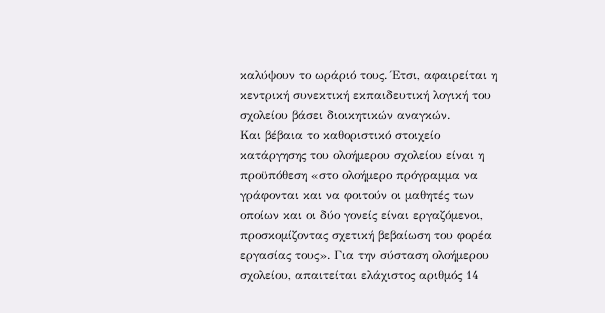καλύψουν το ωράριό τους. Έτσι, αφαιρείται η κεντρική συνεκτική εκπαιδευτική λογική του σχολείου βάσει διοικητικών αναγκών.
Και βέβαια το καθοριστικό στοιχείο κατάργησης του ολοήμερου σχολείου είναι η προϋπόθεση «στο ολοήμερο πρόγραμμα να γράφονται και να φοιτούν οι μαθητές των οποίων και οι δύο γονείς είναι εργαζόμενοι, προσκομίζοντας σχετική βεβαίωση του φορέα εργασίας τους». Για την σύσταση ολοήμερου σχολείου, απαιτείται ελάχιστος αριθμός 14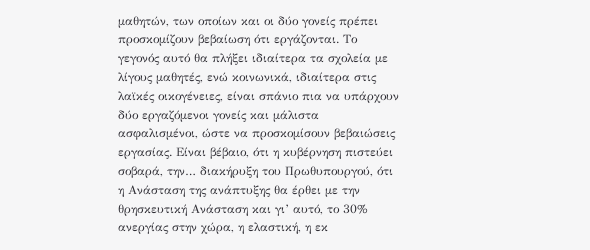μαθητών, των οποίων και οι δύο γονείς πρέπει προσκομίζουν βεβαίωση ότι εργάζονται. Το γεγονός αυτό θα πλήξει ιδιαίτερα τα σχολεία με λίγους μαθητές, ενώ κοινωνικά, ιδιαίτερα στις λαϊκές οικογένειες, είναι σπάνιο πια να υπάρχουν δύο εργαζόμενοι γονείς και μάλιστα ασφαλισμένοι, ώστε να προσκομίσουν βεβαιώσεις εργασίας. Είναι βέβαιο, ότι η κυβέρνηση πιστεύει σοβαρά, την… διακήρυξη του Πρωθυπουργού, ότι η Ανάσταση της ανάπτυξης θα έρθει με την θρησκευτική Ανάσταση και γι’ αυτό, το 30% ανεργίας στην χώρα, η ελαστική, η εκ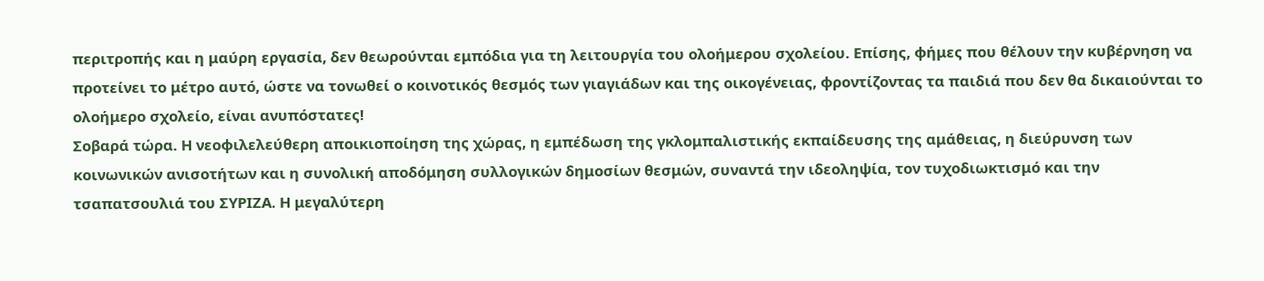περιτροπής και η μαύρη εργασία, δεν θεωρούνται εμπόδια για τη λειτουργία του ολοήμερου σχολείου. Επίσης, φήμες που θέλουν την κυβέρνηση να προτείνει το μέτρο αυτό, ώστε να τονωθεί ο κοινοτικός θεσμός των γιαγιάδων και της οικογένειας, φροντίζοντας τα παιδιά που δεν θα δικαιούνται το ολοήμερο σχολείο, είναι ανυπόστατες!
Σοβαρά τώρα. Η νεοφιλελεύθερη αποικιοποίηση της χώρας, η εμπέδωση της γκλομπαλιστικής εκπαίδευσης της αμάθειας, η διεύρυνση των κοινωνικών ανισοτήτων και η συνολική αποδόμηση συλλογικών δημοσίων θεσμών, συναντά την ιδεοληψία, τον τυχοδιωκτισμό και την τσαπατσουλιά του ΣΥΡΙΖΑ. Η μεγαλύτερη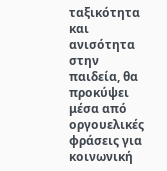ταξικότητα και ανισότητα στην παιδεία, θα προκύψει μέσα από οργουελικές φράσεις για κοινωνική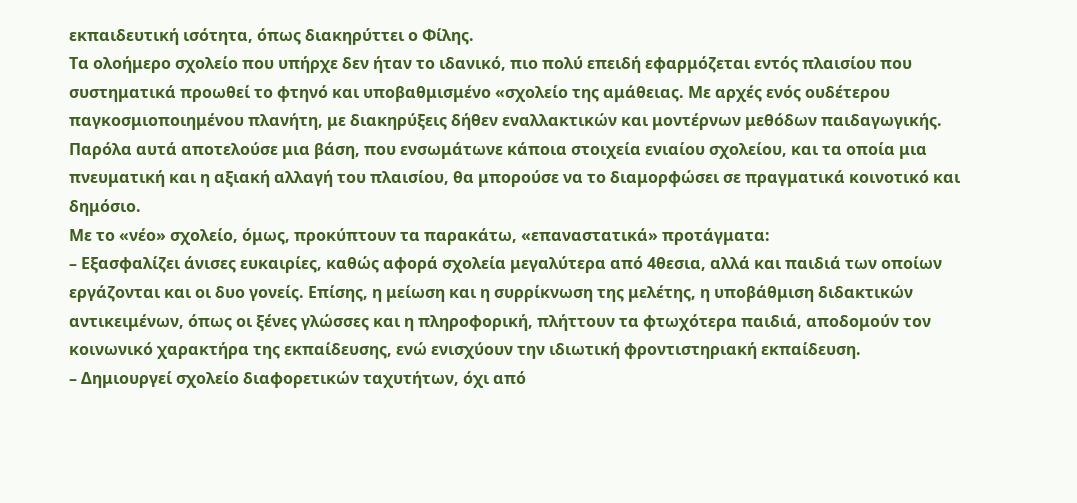εκπαιδευτική ισότητα, όπως διακηρύττει ο Φίλης.
Τα ολοήμερο σχολείο που υπήρχε δεν ήταν το ιδανικό, πιο πολύ επειδή εφαρμόζεται εντός πλαισίου που συστηματικά προωθεί το φτηνό και υποβαθμισμένο «σχολείο της αμάθειας. Με αρχές ενός ουδέτερου παγκοσμιοποιημένου πλανήτη, με διακηρύξεις δήθεν εναλλακτικών και μοντέρνων μεθόδων παιδαγωγικής. Παρόλα αυτά αποτελούσε μια βάση, που ενσωμάτωνε κάποια στοιχεία ενιαίου σχολείου, και τα οποία μια πνευματική και η αξιακή αλλαγή του πλαισίου, θα μπορούσε να το διαμορφώσει σε πραγματικά κοινοτικό και δημόσιο.
Με το «νέο» σχολείο, όμως, προκύπτουν τα παρακάτω, «επαναστατικά» προτάγματα:
– Εξασφαλίζει άνισες ευκαιρίες, καθώς αφορά σχολεία μεγαλύτερα από 4θεσια, αλλά και παιδιά των οποίων εργάζονται και οι δυο γονείς. Επίσης, η μείωση και η συρρίκνωση της μελέτης, η υποβάθμιση διδακτικών αντικειμένων, όπως οι ξένες γλώσσες και η πληροφορική, πλήττουν τα φτωχότερα παιδιά, αποδομούν τον κοινωνικό χαρακτήρα της εκπαίδευσης, ενώ ενισχύουν την ιδιωτική φροντιστηριακή εκπαίδευση.
– Δημιουργεί σχολείο διαφορετικών ταχυτήτων, όχι από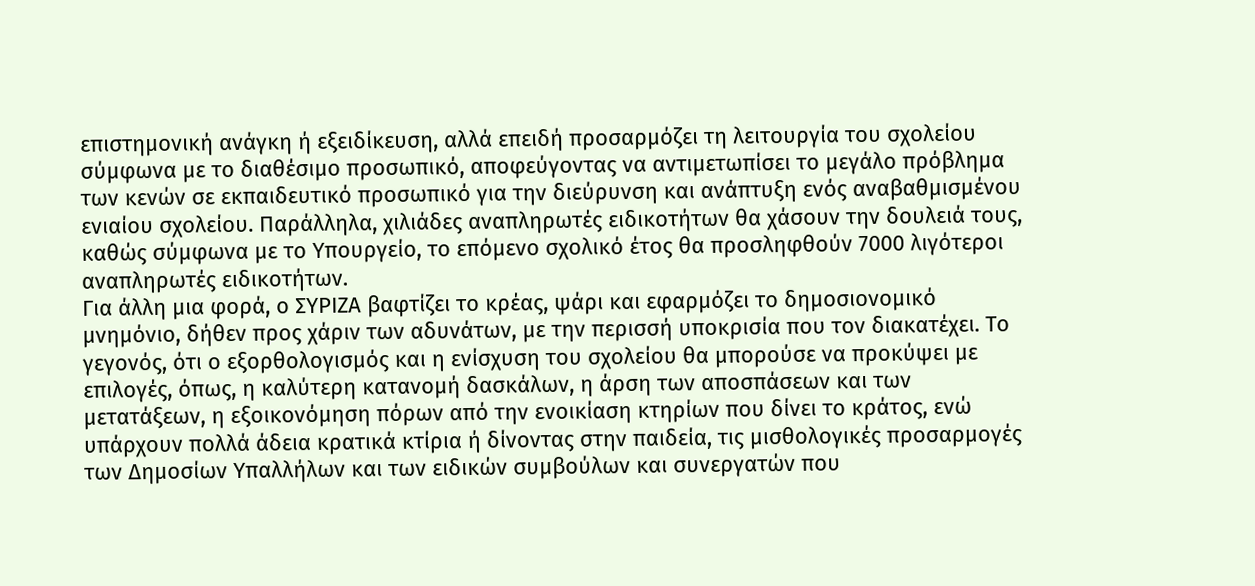επιστημονική ανάγκη ή εξειδίκευση, αλλά επειδή προσαρμόζει τη λειτουργία του σχολείου σύμφωνα με το διαθέσιμο προσωπικό, αποφεύγοντας να αντιμετωπίσει το μεγάλο πρόβλημα των κενών σε εκπαιδευτικό προσωπικό για την διεύρυνση και ανάπτυξη ενός αναβαθμισμένου ενιαίου σχολείου. Παράλληλα, χιλιάδες αναπληρωτές ειδικοτήτων θα χάσουν την δουλειά τους, καθώς σύμφωνα με το Υπουργείο, το επόμενο σχολικό έτος θα προσληφθούν 7000 λιγότεροι αναπληρωτές ειδικοτήτων.
Για άλλη μια φορά, ο ΣΥΡΙΖΑ βαφτίζει το κρέας, ψάρι και εφαρμόζει το δημοσιονομικό μνημόνιο, δήθεν προς χάριν των αδυνάτων, με την περισσή υποκρισία που τον διακατέχει. Το γεγονός, ότι ο εξορθολογισμός και η ενίσχυση του σχολείου θα μπορούσε να προκύψει με επιλογές, όπως, η καλύτερη κατανομή δασκάλων, η άρση των αποσπάσεων και των μετατάξεων, η εξοικονόμηση πόρων από την ενοικίαση κτηρίων που δίνει το κράτος, ενώ υπάρχουν πολλά άδεια κρατικά κτίρια ή δίνοντας στην παιδεία, τις μισθολογικές προσαρμογές των Δημοσίων Υπαλλήλων και των ειδικών συμβούλων και συνεργατών που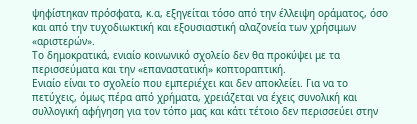ψηφίστηκαν πρόσφατα, κ.α, εξηγείται τόσο από την έλλειψη οράματος, όσο και από την τυχοδιωκτική και εξουσιαστική αλαζονεία των χρήσιμων «αριστερών».
Το δημοκρατικά, ενιαίο κοινωνικό σχολείο δεν θα προκύψει με τα περισσεύματα και την «επαναστατική» κοπτοραπτική.
Ενιαίο είναι το σχολείο που εμπεριέχει και δεν αποκλείει. Για να το πετύχεις, όμως πέρα από χρήματα, χρειάζεται να έχεις συνολική και συλλογική αφήγηση για τον τόπο μας και κάτι τέτοιο δεν περισσεύει στην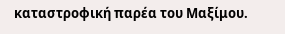καταστροφική παρέα του Μαξίμου.